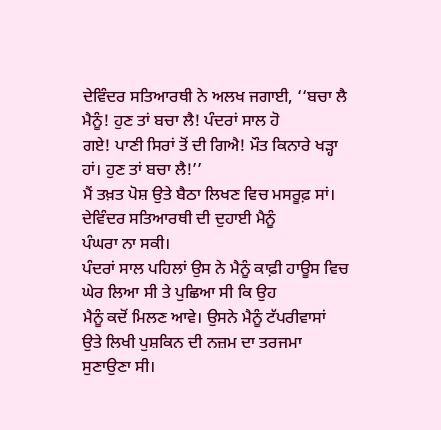ਦੇਵਿੰਦਰ ਸਤਿਆਰਥੀ ਨੇ ਅਲਖ ਜਗਾਈ, ‘‘ਬਚਾ ਲੈ ਮੈਨੂੰ! ਹੁਣ ਤਾਂ ਬਚਾ ਲੈ! ਪੰਦਰਾਂ ਸਾਲ ਹੋ
ਗਏ! ਪਾਣੀ ਸਿਰਾਂ ਤੋਂ ਦੀ ਗਿਐ! ਮੌਤ ਕਿਨਾਰੇ ਖੜ੍ਹਾ ਹਾਂ। ਹੁਣ ਤਾਂ ਬਚਾ ਲੈ!’’
ਮੈਂ ਤਖ਼ਤ ਪੋਸ਼ ਉਤੇ ਬੈਠਾ ਲਿਖਣ ਵਿਚ ਮਸਰੂਫ਼ ਸਾਂ। ਦੇਵਿੰਦਰ ਸਤਿਆਰਥੀ ਦੀ ਦੁਹਾਈ ਮੈਨੂੰ
ਪੰਘਰਾ ਨਾ ਸਕੀ।
ਪੰਦਰਾਂ ਸਾਲ ਪਹਿਲਾਂ ਉਸ ਨੇ ਮੈਨੂੰ ਕਾਫ਼ੀ ਹਾਊਸ ਵਿਚ ਘੇਰ ਲਿਆ ਸੀ ਤੇ ਪੁਛਿਆ ਸੀ ਕਿ ਉਹ
ਮੈਨੂੰ ਕਦੋਂ ਮਿਲਣ ਆਵੇ। ਉਸਨੇ ਮੈਨੂੰ ਟੱਪਰੀਵਾਸਾਂ ਉਤੇ ਲਿਖੀ ਪੁਸ਼ਕਿਨ ਦੀ ਨਜ਼ਮ ਦਾ ਤਰਜਮਾ
ਸੁਣਾਉਣਾ ਸੀ।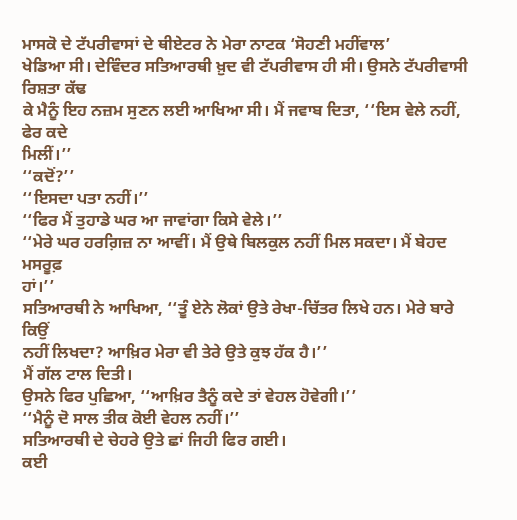ਮਾਸਕੋ ਦੇ ਟੱਪਰੀਵਾਸਾਂ ਦੇ ਥੀਏਟਰ ਨੇ ਮੇਰਾ ਨਾਟਕ ‘ਸੋਹਣੀ ਮਹੀਂਵਾਲ’
ਖੇਡਿਆ ਸੀ। ਦੇਵਿੰਦਰ ਸਤਿਆਰਥੀ ਖ਼ੁਦ ਵੀ ਟੱਪਰੀਵਾਸ ਹੀ ਸੀ। ਉਸਨੇ ਟੱਪਰੀਵਾਸੀ ਰਿਸ਼ਤਾ ਕੱਢ
ਕੇ ਮੈਨੂੰ ਇਹ ਨਜ਼ਮ ਸੁਣਨ ਲਈ ਆਖਿਆ ਸੀ। ਮੈਂ ਜਵਾਬ ਦਿਤਾ, ‘‘ਇਸ ਵੇਲੇ ਨਹੀਂ, ਫੇਰ ਕਦੇ
ਮਿਲੀਂ।’’
‘‘ਕਦੋਂ?’’
‘‘ਇਸਦਾ ਪਤਾ ਨਹੀਂ।’’
‘‘ਫਿਰ ਮੈਂ ਤੁਹਾਡੇ ਘਰ ਆ ਜਾਵਾਂਗਾ ਕਿਸੇ ਵੇਲੇ।’’
‘‘ਮੇਰੇ ਘਰ ਹਰਗ਼ਿਜ਼ ਨਾ ਆਵੀਂ। ਮੈਂ ਉਥੇ ਬਿਲਕੁਲ ਨਹੀਂ ਮਿਲ ਸਕਦਾ। ਮੈਂ ਬੇਹਦ ਮਸਰੂਫ਼
ਹਾਂ।’’
ਸਤਿਆਰਥੀ ਨੇ ਆਖਿਆ, ‘‘ਤੂੰ ਏਨੇ ਲੋਕਾਂ ਉਤੇ ਰੇਖਾ-ਚਿੱਤਰ ਲਿਖੇ ਹਨ। ਮੇਰੇ ਬਾਰੇ ਕਿਉਂ
ਨਹੀਂ ਲਿਖਦਾ? ਆਖ਼ਿਰ ਮੇਰਾ ਵੀ ਤੇਰੇ ਉਤੇ ਕੁਝ ਹੱਕ ਹੈ।’’
ਮੈਂ ਗੱਲ ਟਾਲ ਦਿਤੀ।
ਉਸਨੇ ਫਿਰ ਪੁਛਿਆ, ‘‘ਆਖ਼ਿਰ ਤੈਨੂੰ ਕਦੇ ਤਾਂ ਵੇਹਲ ਹੋਵੇਗੀ।’’
‘‘ਮੈਨੂੰ ਦੋ ਸਾਲ ਤੀਕ ਕੋਈ ਵੇਹਲ ਨਹੀਂ।’’
ਸਤਿਆਰਥੀ ਦੇ ਚੇਹਰੇ ਉਤੇ ਛਾਂ ਜਿਹੀ ਫਿਰ ਗਈ।
ਕਈ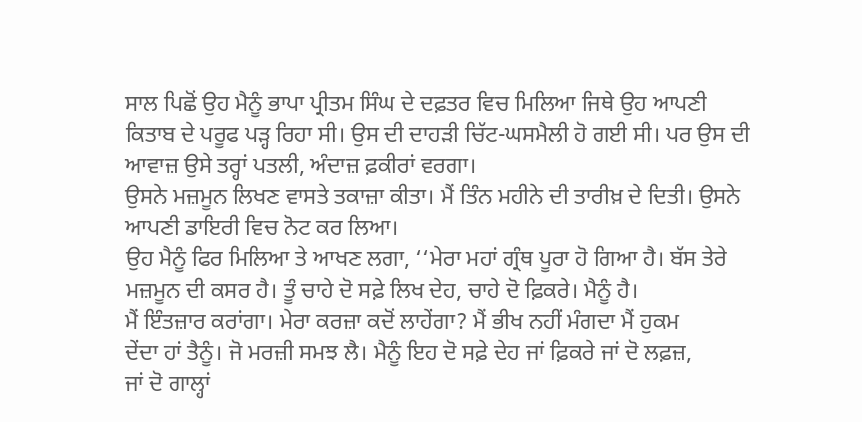ਸਾਲ ਪਿਛੋਂ ਉਹ ਮੈਨੂੰ ਭਾਪਾ ਪ੍ਰੀਤਮ ਸਿੰਘ ਦੇ ਦਫ਼ਤਰ ਵਿਚ ਮਿਲਿਆ ਜਿਥੇ ਉਹ ਆਪਣੀ
ਕਿਤਾਬ ਦੇ ਪਰੂਫ ਪੜ੍ਹ ਰਿਹਾ ਸੀ। ਉਸ ਦੀ ਦਾਹੜੀ ਚਿੱਟ-ਘਸਮੈਲੀ ਹੋ ਗਈ ਸੀ। ਪਰ ਉਸ ਦੀ
ਆਵਾਜ਼ ਉਸੇ ਤਰ੍ਹਾਂ ਪਤਲੀ, ਅੰਦਾਜ਼ ਫ਼ਕੀਰਾਂ ਵਰਗਾ।
ਉਸਨੇ ਮਜ਼ਮੂਨ ਲਿਖਣ ਵਾਸਤੇ ਤਕਾਜ਼ਾ ਕੀਤਾ। ਮੈਂ ਤਿੰਨ ਮਹੀਨੇ ਦੀ ਤਾਰੀਖ਼ ਦੇ ਦਿਤੀ। ਉਸਨੇ
ਆਪਣੀ ਡਾਇਰੀ ਵਿਚ ਨੋਟ ਕਰ ਲਿਆ।
ਉਹ ਮੈਨੂੰ ਫਿਰ ਮਿਲਿਆ ਤੇ ਆਖਣ ਲਗਾ, ‘‘ਮੇਰਾ ਮਹਾਂ ਗ੍ਰੰਥ ਪੂਰਾ ਹੋ ਗਿਆ ਹੈ। ਬੱਸ ਤੇਰੇ
ਮਜ਼ਮੂਨ ਦੀ ਕਸਰ ਹੈ। ਤੂੰ ਚਾਹੇ ਦੋ ਸਫ਼ੇ ਲਿਖ ਦੇਹ, ਚਾਹੇ ਦੋ ਫ਼ਿਕਰੇ। ਮੈਨੂੰ ਹੈ।
ਮੈਂ ਇੰਤਜ਼ਾਰ ਕਰਾਂਗਾ। ਮੇਰਾ ਕਰਜ਼ਾ ਕਦੋਂ ਲਾਹੇਂਗਾ? ਮੈਂ ਭੀਖ ਨਹੀਂ ਮੰਗਦਾ ਮੈਂ ਹੁਕਮ
ਦੇਂਦਾ ਹਾਂ ਤੈਨੂੰ। ਜੋ ਮਰਜ਼ੀ ਸਮਝ ਲੈ। ਮੈਨੂੰ ਇਹ ਦੋ ਸਫ਼ੇ ਦੇਹ ਜਾਂ ਫ਼ਿਕਰੇ ਜਾਂ ਦੋ ਲਫ਼ਜ਼,
ਜਾਂ ਦੋ ਗਾਲ੍ਹਾਂ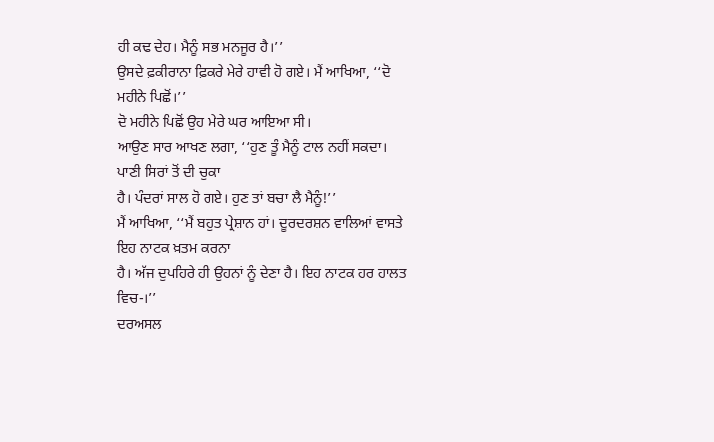ਹੀ ਕਢ ਦੇਹ। ਮੈਨੂੰ ਸਭ ਮਨਜੂਰ ਹੈ।’’
ਉਸਦੇ ਫ਼ਕੀਰਾਨਾ ਫ਼ਿਕਰੇ ਮੇਰੇ ਹਾਵੀ ਹੋ ਗਏ। ਮੈਂ ਆਖਿਆ, ‘‘ਦੋ ਮਹੀਨੇ ਪਿਛੋਂ।’’
ਦੋ ਮਹੀਨੇ ਪਿਛੋਂ ਉਹ ਮੇਰੇ ਘਰ ਆਇਆ ਸੀ।
ਆਉਣ ਸਾਰ ਆਖਣ ਲਗਾ, ‘‘ਹੁਣ ਤੂੰ ਮੈਨੂੰ ਟਾਲ ਨਹੀਂ ਸਕਦਾ। ਪਾਣੀ ਸਿਰਾਂ ਤੋਂ ਦੀ ਚੁਕਾ
ਹੈ। ਪੰਦਰਾਂ ਸਾਲ ਹੋ ਗਏ। ਹੁਣ ਤਾਂ ਬਚਾ ਲੈ ਮੈਨੂੰ!’’
ਮੈਂ ਆਖਿਆ, ‘‘ਮੈਂ ਬਹੁਤ ਪ੍ਰੇਸ਼ਾਨ ਹਾਂ। ਦੂਰਦਰਸ਼ਨ ਵਾਲਿਆਂ ਵਾਸਤੇ ਇਹ ਨਾਟਕ ਖ਼ਤਮ ਕਰਨਾ
ਹੈ। ਅੱਜ ਦੁਪਹਿਰੇ ਹੀ ਉਹਨਾਂ ਨੂੰ ਦੇਣਾ ਹੈ। ਇਹ ਨਾਟਕ ਹਰ ਹਾਲਤ ਵਿਚ-।’’
ਦਰਅਸਲ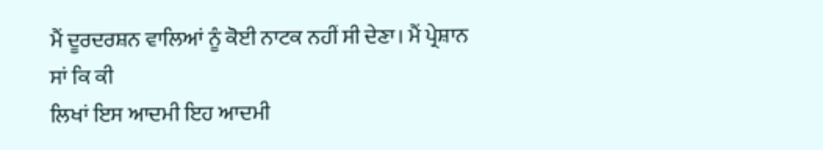ਮੈਂ ਦੂਰਦਰਸ਼ਨ ਵਾਲਿਆਂ ਨੂੰ ਕੋਈ ਨਾਟਕ ਨਹੀਂ ਸੀ ਦੇਣਾ। ਮੈਂ ਪ੍ਰੇਸ਼ਾਨ ਸਾਂ ਕਿ ਕੀ
ਲਿਖਾਂ ਇਸ ਆਦਮੀ ਇਹ ਆਦਮੀ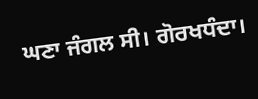ਘਣਾ ਜੰਗਲ ਸੀ। ਗੋਰਖਧੰਦਾ।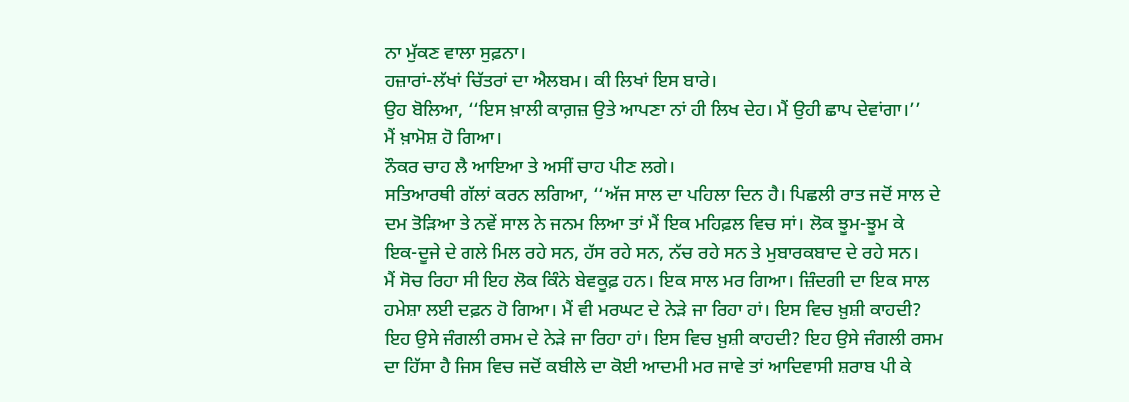ਨਾ ਮੁੱਕਣ ਵਾਲਾ ਸੁਫ਼ਨਾ।
ਹਜ਼ਾਰਾਂ-ਲੱਖਾਂ ਚਿੱਤਰਾਂ ਦਾ ਐਲਬਮ। ਕੀ ਲਿਖਾਂ ਇਸ ਬਾਰੇ।
ਉਹ ਬੋਲਿਆ, ‘‘ਇਸ ਖ਼ਾਲੀ ਕਾਗ਼ਜ਼ ਉਤੇ ਆਪਣਾ ਨਾਂ ਹੀ ਲਿਖ ਦੇਹ। ਮੈਂ ਉਹੀ ਛਾਪ ਦੇਵਾਂਗਾ।’’
ਮੈਂ ਖ਼ਾਮੋਸ਼ ਹੋ ਗਿਆ।
ਨੌਕਰ ਚਾਹ ਲੈ ਆਇਆ ਤੇ ਅਸੀਂ ਚਾਹ ਪੀਣ ਲਗੇ।
ਸਤਿਆਰਥੀ ਗੱਲਾਂ ਕਰਨ ਲਗਿਆ, ‘‘ਅੱਜ ਸਾਲ ਦਾ ਪਹਿਲਾ ਦਿਨ ਹੈ। ਪਿਛਲੀ ਰਾਤ ਜਦੋਂ ਸਾਲ ਦੇ
ਦਮ ਤੋੜਿਆ ਤੇ ਨਵੇਂ ਸਾਲ ਨੇ ਜਨਮ ਲਿਆ ਤਾਂ ਮੈਂ ਇਕ ਮਹਿਫ਼ਲ ਵਿਚ ਸਾਂ। ਲੋਕ ਝੂਮ-ਝੂਮ ਕੇ
ਇਕ-ਦੂਜੇ ਦੇ ਗਲੇ ਮਿਲ ਰਹੇ ਸਨ, ਹੱਸ ਰਹੇ ਸਨ, ਨੱਚ ਰਹੇ ਸਨ ਤੇ ਮੁਬਾਰਕਬਾਦ ਦੇ ਰਹੇ ਸਨ।
ਮੈਂ ਸੋਚ ਰਿਹਾ ਸੀ ਇਹ ਲੋਕ ਕਿੰਨੇ ਬੇਵਕੂਫ਼ ਹਨ। ਇਕ ਸਾਲ ਮਰ ਗਿਆ। ਜ਼ਿੰਦਗੀ ਦਾ ਇਕ ਸਾਲ
ਹਮੇਸ਼ਾ ਲਈ ਦਫ਼ਨ ਹੋ ਗਿਆ। ਮੈਂ ਵੀ ਮਰਘਟ ਦੇ ਨੇੜੇ ਜਾ ਰਿਹਾ ਹਾਂ। ਇਸ ਵਿਚ ਖ਼ੁਸ਼ੀ ਕਾਹਦੀ?
ਇਹ ਉਸੇ ਜੰਗਲੀ ਰਸਮ ਦੇ ਨੇੜੇ ਜਾ ਰਿਹਾ ਹਾਂ। ਇਸ ਵਿਚ ਖ਼ੁਸ਼ੀ ਕਾਹਦੀ? ਇਹ ਉਸੇ ਜੰਗਲੀ ਰਸਮ
ਦਾ ਹਿੱਸਾ ਹੈ ਜਿਸ ਵਿਚ ਜਦੋਂ ਕਬੀਲੇ ਦਾ ਕੋਈ ਆਦਮੀ ਮਰ ਜਾਵੇ ਤਾਂ ਆਦਿਵਾਸੀ ਸ਼ਰਾਬ ਪੀ ਕੇ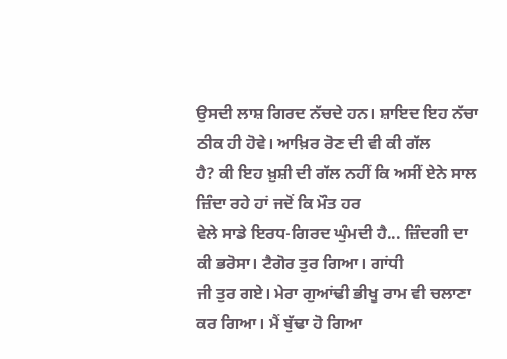ਉਸਦੀ ਲਾਸ਼ ਗਿਰਦ ਨੱਚਦੇ ਹਨ। ਸ਼ਾਇਦ ਇਹ ਨੱਚਾ ਠੀਕ ਹੀ ਹੋਵੇ। ਆਖ਼ਿਰ ਰੋਣ ਦੀ ਵੀ ਕੀ ਗੱਲ
ਹੈ? ਕੀ ਇਹ ਖ਼ੁਸ਼ੀ ਦੀ ਗੱਲ ਨਹੀਂ ਕਿ ਅਸੀਂ ਏਨੇ ਸਾਲ ਜ਼ਿੰਦਾ ਰਹੇ ਹਾਂ ਜਦੋਂ ਕਿ ਮੌਤ ਹਰ
ਵੇਲੇ ਸਾਡੇ ਇਰਧ-ਗਿਰਦ ਘੁੰਮਦੀ ਹੈ... ਜ਼ਿੰਦਗੀ ਦਾ ਕੀ ਭਰੋਸਾ। ਟੈਗੋਰ ਤੁਰ ਗਿਆ। ਗਾਂਧੀ
ਜੀ ਤੁਰ ਗਏ। ਮੇਰਾ ਗੁਆਂਢੀ ਭੀਖੂ ਰਾਮ ਵੀ ਚਲਾਣਾ ਕਰ ਗਿਆ। ਮੈਂ ਬੁੱਢਾ ਹੋ ਗਿਆ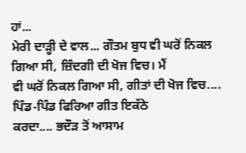ਹਾਂ...
ਮੇਰੀ ਦਾੜ੍ਹੀ ਦੇ ਵਾਲ... ਗੌਤਮ ਬੁਧ ਵੀ ਘਰੋਂ ਨਿਕਲ ਗਿਆ ਸੀ, ਜ਼ਿੰਦਗੀ ਦੀ ਖੋਜ ਵਿਚ। ਮੈਂ
ਵੀ ਘਰੋਂ ਨਿਕਲ ਗਿਆ ਸੀ, ਗੀਤਾਂ ਦੀ ਖੋਜ ਵਿਚ.... ਪਿੰਡ-ਪਿੰਡ ਫਿਰਿਆ ਗੀਤ ਇਕੱਠੇ
ਕਰਦਾ.... ਭਦੌੜ ਤੋਂ ਆਸਾਮ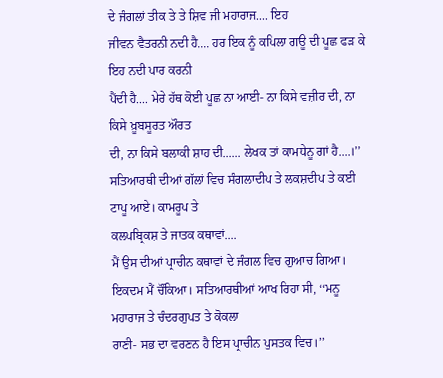ਦੇ ਜੰਗਲਾਂ ਤੀਕ ਤੇ ਤੇ ਸ਼ਿਵ ਜੀ ਮਹਾਰਾਜ.... ਇਹ
ਜੀਵਨ ਵੈਤਰਨੀ ਨਦੀ ਹੈ.... ਹਰ ਇਕ ਨੂੰ ਕਪਿਲਾ ਗਊ ਦੀ ਪੂਛ ਫੜ ਕੇ ਇਹ ਨਦੀ ਪਾਰ ਕਰਨੀ
ਪੈਂਦੀ ਹੈ.... ਮੇਰੇ ਹੱਥ ਕੋਈ ਪੂਛ ਨਾ ਆਈ- ਨਾ ਕਿਸੇ ਵਜ਼ੀਰ ਦੀ, ਨਾ ਕਿਸੇ ਖ਼ੂਬਸੂਰਤ ਔਰਤ
ਦੀ, ਨਾ ਕਿਸੇ ਬਲਾਕੀ ਸ਼ਾਹ ਦੀ...... ਲੇਖਕ ਤਾਂ ਕਾਮਧੇਨੂ ਗਾਂ ਹੈ....।’’
ਸਤਿਆਰਥੀ ਦੀਆਂ ਗੱਲਾਂ ਵਿਚ ਸੰਗਲਾਦੀਪ ਤੇ ਲਕਸ਼ਦੀਪ ਤੇ ਕਈ ਟਾਪੂ ਆਏ। ਕਾਮਰੂਪ ਤੇ
ਕਲਪਬ੍ਰਿਕਸ਼ ਤੇ ਜਾਤਕ ਕਥਾਵਾਂ....
ਮੈਂ ਉਸ ਦੀਆਂ ਪ੍ਰਾਚੀਨ ਕਥਾਵਾਂ ਦੇ ਜੰਗਲ ਵਿਚ ਗੁਆਚ ਗਿਆ।
ਇਕਦਮ ਮੈਂ ਚੌਂਕਿਆ। ਸਤਿਆਰਥੀਆਂ ਆਖ ਰਿਹਾ ਸੀ, ‘‘ਮਨੂ ਮਹਾਰਾਜ ਤੇ ਚੰਦਰਗੁਪਤ ਤੇ ਕੋਕਲਾ
ਰਾਣੀ- ਸਭ ਦਾ ਵਰਣਨ ਹੈ ਇਸ ਪ੍ਰਾਚੀਨ ਪੁਸਤਕ ਵਿਚ।’’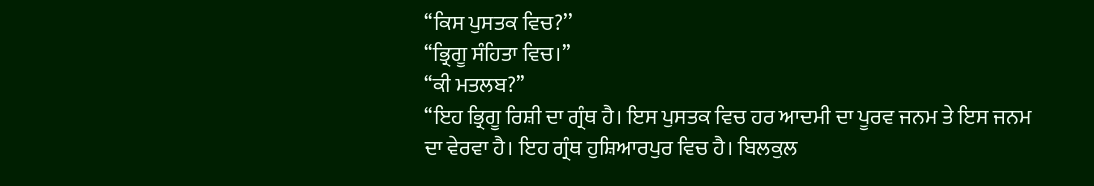‘‘ਕਿਸ ਪੁਸਤਕ ਵਿਚ?’’
‘‘ਭ੍ਰਿਗੂ ਸੰਹਿਤਾ ਵਿਚ।’’
‘‘ਕੀ ਮਤਲਬ?’’
‘‘ਇਹ ਭ੍ਰਿਗੂ ਰਿਸ਼ੀ ਦਾ ਗ੍ਰੰਥ ਹੈ। ਇਸ ਪੁਸਤਕ ਵਿਚ ਹਰ ਆਦਮੀ ਦਾ ਪੂਰਵ ਜਨਮ ਤੇ ਇਸ ਜਨਮ
ਦਾ ਵੇਰਵਾ ਹੈ। ਇਹ ਗ੍ਰੰਥ ਹੁਸ਼ਿਆਰਪੁਰ ਵਿਚ ਹੈ। ਬਿਲਕੁਲ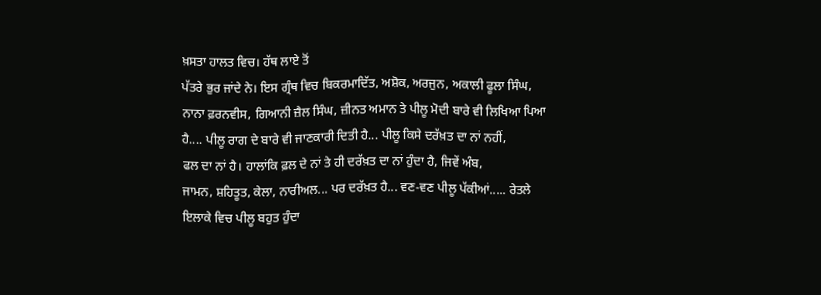ਖ਼ਸਤਾ ਹਾਲਤ ਵਿਚ। ਹੱਥ ਲਾਏ ਤੋਂ
ਪੱਤਰੇ ਭੁਰ ਜਾਂਦੇ ਨੇ। ਇਸ ਗ੍ਰੰਥ ਵਿਚ ਬਿਕਰਮਾਦਿੱਤ, ਅਸ਼ੋਕ, ਅਰਜੁਨ, ਅਕਾਲੀ ਫੂਲਾ ਸਿੰਘ,
ਨਾਨਾ ਫ਼ਰਨਵੀਸ, ਗਿਆਨੀ ਜ਼ੈਲ ਸਿੰਘ, ਜ਼ੀਨਤ ਅਮਾਨ ਤੇ ਪੀਲੂ ਮੋਦੀ ਬਾਰੇ ਵੀ ਲਿਖਿਆ ਪਿਆ
ਹੈ.... ਪੀਲੂ ਰਾਗ ਦੇ ਬਾਰੇ ਵੀ ਜਾਣਕਾਰੀ ਦਿਤੀ ਹੈ... ਪੀਲੂ ਕਿਸੇ ਦਰੱਖ਼ਤ ਦਾ ਨਾਂ ਨਹੀਂ,
ਫਲ ਦਾ ਨਾਂ ਹੈ। ਹਾਲਾਂਕਿ ਫ਼ਲ ਦੇ ਨਾਂ ਤੇ ਹੀ ਦਰੱਖ਼ਤ ਦਾ ਨਾਂ ਹੁੰਦਾ ਹੈ, ਜਿਵੇਂ ਅੰਬ,
ਜਾਮਨ, ਸ਼ਹਿਤੂਤ, ਕੇਲਾ, ਨਾਰੀਅਲ... ਪਰ ਦਰੱਖ਼ਤ ਹੈ... ਵਣ-ਵਣ ਪੀਲੂ ਪੱਕੀਆਂ..... ਰੇਤਲੇ
ਇਲਾਕੇ ਵਿਚ ਪੀਲੂ ਬਹੁਤ ਹੁੰਦਾ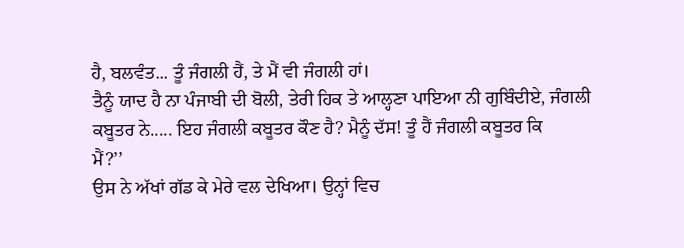ਹੈ, ਬਲਵੰਤ... ਤੂੰ ਜੰਗਲੀ ਹੈਂ, ਤੇ ਮੈਂ ਵੀ ਜੰਗਲੀ ਹਾਂ।
ਤੈਨੂੰ ਯਾਦ ਹੈ ਨਾ ਪੰਜਾਬੀ ਦੀ ਬੋਲੀ, ਤੇਰੀ ਹਿਕ ਤੇ ਆਲ੍ਹਣਾ ਪਾਇਆ ਨੀ ਗੁਬਿੰਦੀਏ, ਜੰਗਲੀ
ਕਬੂਤਰ ਨੇ..... ਇਹ ਜੰਗਲੀ ਕਬੂਤਰ ਕੌਣ ਹੈ? ਮੈਨੂੰ ਦੱਸ! ਤੂੰ ਹੈਂ ਜੰਗਲੀ ਕਬੂਤਰ ਕਿ
ਮੈਂ?’’
ਉਸ ਨੇ ਅੱਖਾਂ ਗੱਡ ਕੇ ਮੇਰੇ ਵਲ ਦੇਖਿਆ। ਉਨ੍ਹਾਂ ਵਿਚ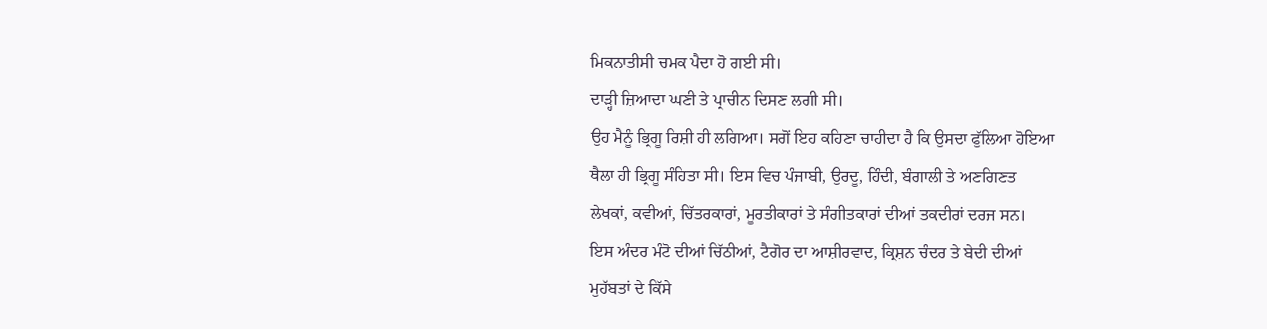ਮਿਕਨਾਤੀਸੀ ਚਮਕ ਪੈਦਾ ਹੋ ਗਈ ਸੀ।
ਦਾੜ੍ਹੀ ਜ਼ਿਆਦਾ ਘਣੀ ਤੇ ਪ੍ਰਾਚੀਨ ਦਿਸਣ ਲਗੀ ਸੀ।
ਉਹ ਮੈਨੂੰ ਭ੍ਰਿਗੂ ਰਿਸ਼ੀ ਹੀ ਲਗਿਆ। ਸਗੋਂ ਇਹ ਕਹਿਣਾ ਚਾਹੀਦਾ ਹੈ ਕਿ ਉਸਦਾ ਫੁੱਲਿਆ ਹੋਇਆ
ਥੈਲਾ ਹੀ ਭ੍ਰਿਗੂ ਸੰਹਿਤਾ ਸੀ। ਇਸ ਵਿਚ ਪੰਜਾਬੀ, ਉਰਦੂ, ਹਿੰਦੀ, ਬੰਗਾਲੀ ਤੇ ਅਣਗਿਣਤ
ਲੇਖਕਾਂ, ਕਵੀਆਂ, ਚਿੱਤਰਕਾਰਾਂ, ਮੂਰਤੀਕਾਰਾਂ ਤੇ ਸੰਗੀਤਕਾਰਾਂ ਦੀਆਂ ਤਕਦੀਰਾਂ ਦਰਜ ਸਨ।
ਇਸ ਅੰਦਰ ਮੰਟੋ ਦੀਆਂ ਚਿੱਠੀਆਂ, ਟੈਗੋਰ ਦਾ ਆਸ਼ੀਰਵਾਦ, ਕ੍ਰਿਸ਼ਨ ਚੰਦਰ ਤੇ ਬੇਦੀ ਦੀਆਂ
ਮੁਹੱਬਤਾਂ ਦੇ ਕਿੱਸੇ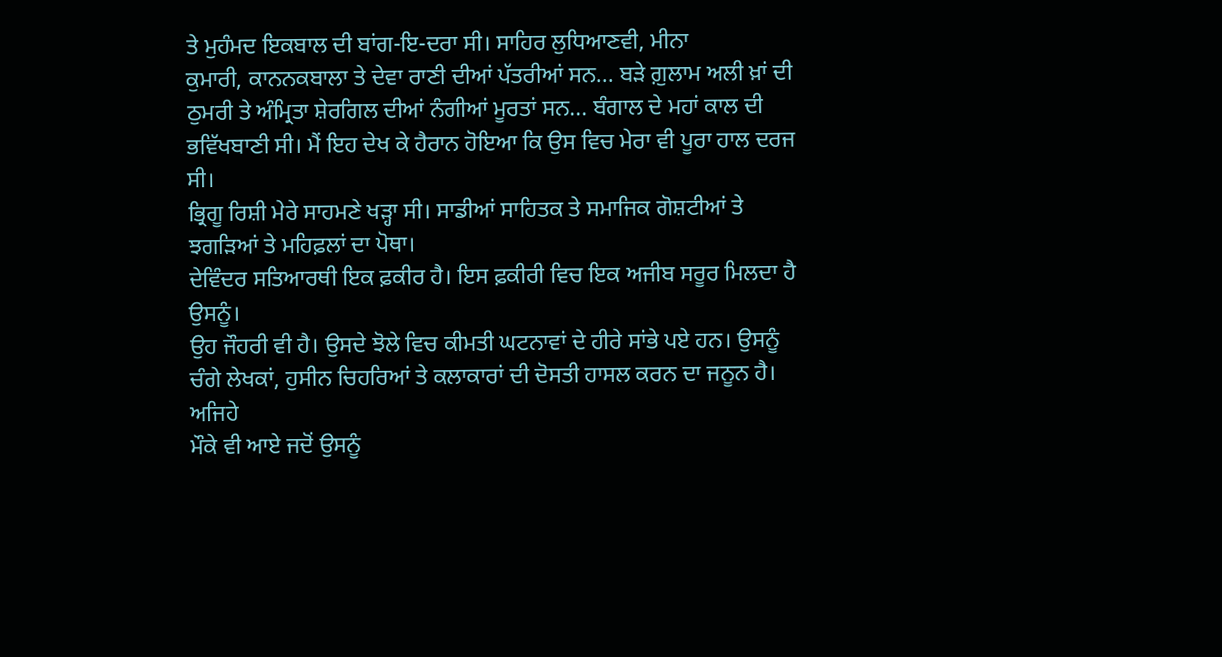ਤੇ ਮੁਹੰਮਦ ਇਕਬਾਲ ਦੀ ਬਾਂਗ-ਇ-ਦਰਾ ਸੀ। ਸਾਹਿਰ ਲੁਧਿਆਣਵੀ, ਮੀਨਾ
ਕੁਮਾਰੀ, ਕਾਨਨਕਬਾਲਾ ਤੇ ਦੇਵਾ ਰਾਣੀ ਦੀਆਂ ਪੱਤਰੀਆਂ ਸਨ... ਬੜੇ ਗ਼ੁਲਾਮ ਅਲੀ ਖ਼ਾਂ ਦੀ
ਠੁਮਰੀ ਤੇ ਅੰਮ੍ਰਿਤਾ ਸ਼ੇਰਗਿਲ ਦੀਆਂ ਨੰਗੀਆਂ ਮੂਰਤਾਂ ਸਨ... ਬੰਗਾਲ ਦੇ ਮਹਾਂ ਕਾਲ ਦੀ
ਭਵਿੱਖਬਾਣੀ ਸੀ। ਮੈਂ ਇਹ ਦੇਖ ਕੇ ਹੈਰਾਨ ਹੋਇਆ ਕਿ ਉਸ ਵਿਚ ਮੇਰਾ ਵੀ ਪੂਰਾ ਹਾਲ ਦਰਜ ਸੀ।
ਭ੍ਰਿਗੂ ਰਿਸ਼ੀ ਮੇਰੇ ਸਾਹਮਣੇ ਖੜ੍ਹਾ ਸੀ। ਸਾਡੀਆਂ ਸਾਹਿਤਕ ਤੇ ਸਮਾਜਿਕ ਗੋਸ਼ਟੀਆਂ ਤੇ
ਝਗੜਿਆਂ ਤੇ ਮਹਿਫ਼ਲਾਂ ਦਾ ਪੋਥਾ।
ਦੇਵਿੰਦਰ ਸਤਿਆਰਥੀ ਇਕ ਫ਼ਕੀਰ ਹੈ। ਇਸ ਫ਼ਕੀਰੀ ਵਿਚ ਇਕ ਅਜੀਬ ਸਰੂਰ ਮਿਲਦਾ ਹੈ ਉਸਨੂੰ।
ਉਹ ਜੌਹਰੀ ਵੀ ਹੈ। ਉਸਦੇ ਝੋਲੇ ਵਿਚ ਕੀਮਤੀ ਘਟਨਾਵਾਂ ਦੇ ਹੀਰੇ ਸਾਂਭੇ ਪਏ ਹਨ। ਉਸਨੂੰ
ਚੰਗੇ ਲੇਖਕਾਂ, ਹੁਸੀਨ ਚਿਹਰਿਆਂ ਤੇ ਕਲਾਕਾਰਾਂ ਦੀ ਦੋਸਤੀ ਹਾਸਲ ਕਰਨ ਦਾ ਜਨੂਨ ਹੈ। ਅਜਿਹੇ
ਮੌਕੇ ਵੀ ਆਏ ਜਦੋਂ ਉਸਨੂੰ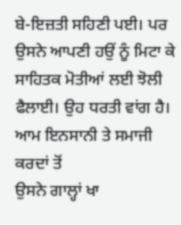ਬੇ-ਇਜ਼ਤੀ ਸਹਿਣੀ ਪਈ। ਪਰ ਉਸਨੇ ਆਪਣੀ ਹਉਂ ਨੂੰ ਮਿਟਾ ਕੇ
ਸਾਹਿਤਕ ਮੋਤੀਆਂ ਲਈ ਝੋਲੀ ਫੈਲਾਈ। ਉਹ ਧਰਤੀ ਵਾਂਗ ਹੈ। ਆਮ ਇਨਸਾਨੀ ਤੇ ਸਮਾਜੀ ਕਰਦਾਂ ਤੋਂ
ਉਸਨੇ ਗਾਲ੍ਹਾਂ ਖਾ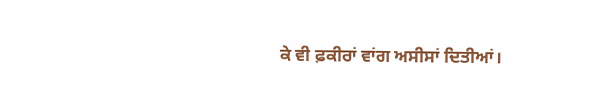ਕੇ ਵੀ ਫ਼ਕੀਰਾਂ ਵਾਂਗ ਅਸੀਸਾਂ ਦਿਤੀਆਂ।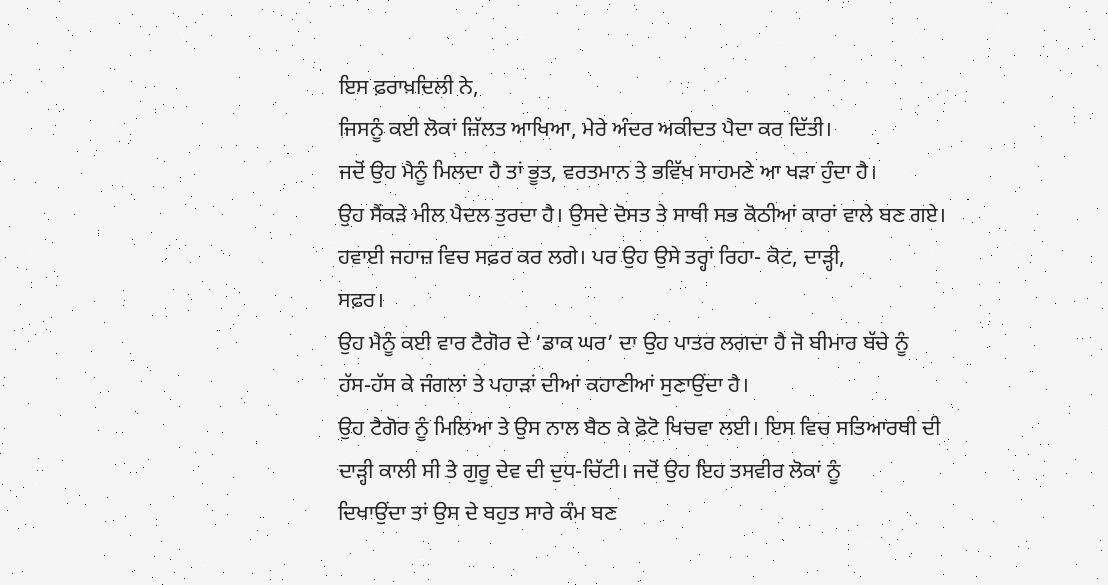ਇਸ ਫ਼ਰਾਖ਼ਦਿਲੀ ਨੇ,
ਜਿਸਨੂੰ ਕਈ ਲੋਕਾਂ ਜ਼ਿੱਲਤ ਆਖਿਆ, ਮੇਰੇ ਅੰਦਰ ਅਕੀਦਤ ਪੈਦਾ ਕਰ ਦਿੱਤੀ।
ਜਦੋਂ ਉਹ ਮੈਨੂੰ ਮਿਲਦਾ ਹੈ ਤਾਂ ਭੂਤ, ਵਰਤਮਾਨ ਤੇ ਭਵਿੱਖ ਸਾਹਮਣੇ ਆ ਖੜਾ ਹੁੰਦਾ ਹੈ।
ਉਹ ਸੈਂਕੜੇ ਮੀਲ ਪੈਦਲ ਤੁਰਦਾ ਹੈ। ਉਸਦੇ ਦੋਸਤ ਤੇ ਸਾਥੀ ਸਭ ਕੋਠੀਆਂ ਕਾਰਾਂ ਵਾਲੇ ਬਣ ਗਏ।
ਹਵਾਈ ਜਹਾਜ਼ ਵਿਚ ਸਫ਼ਰ ਕਰ ਲਗੇ। ਪਰ ਉਹ ਉਸੇ ਤਰ੍ਹਾਂ ਰਿਹਾ- ਕੋਟ, ਦਾੜ੍ਹੀ,
ਸਫ਼ਰ।
ਉਹ ਮੈਨੂੰ ਕਈ ਵਾਰ ਟੈਗੋਰ ਦੇ ‘ਡਾਕ ਘਰ’ ਦਾ ਉਹ ਪਾਤਰ ਲਗਦਾ ਹੈ ਜੋ ਬੀਮਾਰ ਬੱਚੇ ਨੂੰ
ਹੱਸ-ਹੱਸ ਕੇ ਜੰਗਲਾਂ ਤੇ ਪਹਾੜਾਂ ਦੀਆਂ ਕਹਾਣੀਆਂ ਸੁਣਾਉਂਦਾ ਹੈ।
ਉਹ ਟੈਗੋਰ ਨੂੰ ਮਿਲਿਆ ਤੇ ਉਸ ਨਾਲ ਬੈਠ ਕੇ ਫ਼ੋਟੋ ਖਿਚਵਾ ਲਈ। ਇਸ ਵਿਚ ਸਤਿਆਰਥੀ ਦੀ
ਦਾੜ੍ਹੀ ਕਾਲੀ ਸੀ ਤੇ ਗੁਰੂ ਦੇਵ ਦੀ ਦੁਧ-ਚਿੱਟੀ। ਜਦੋਂ ਉਹ ਇਹ ਤਸਵੀਰ ਲੋਕਾਂ ਨੂੰ
ਦਿਖਾਉਂਦਾ ਤਾਂ ਉਸ ਦੇ ਬਹੁਤ ਸਾਰੇ ਕੰਮ ਬਣ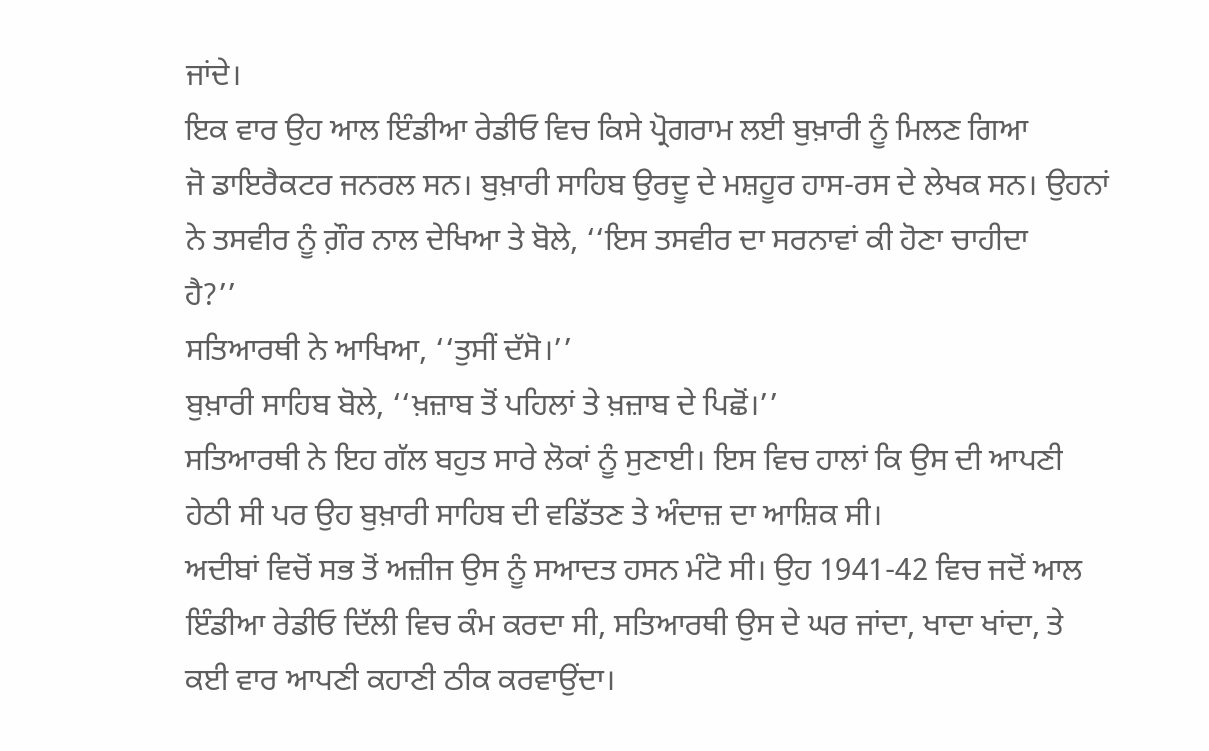ਜਾਂਦੇ।
ਇਕ ਵਾਰ ਉਹ ਆਲ ਇੰਡੀਆ ਰੇਡੀਓ ਵਿਚ ਕਿਸੇ ਪ੍ਰੋਗਰਾਮ ਲਈ ਬੁਖ਼ਾਰੀ ਨੂੰ ਮਿਲਣ ਗਿਆ
ਜੋ ਡਾਇਰੈਕਟਰ ਜਨਰਲ ਸਨ। ਬੁਖ਼ਾਰੀ ਸਾਹਿਬ ਉਰਦੂ ਦੇ ਮਸ਼ਹੂਰ ਹਾਸ-ਰਸ ਦੇ ਲੇਖਕ ਸਨ। ਉਹਨਾਂ
ਨੇ ਤਸਵੀਰ ਨੂੰ ਗ਼ੌਰ ਨਾਲ ਦੇਖਿਆ ਤੇ ਬੋਲੇ, ‘‘ਇਸ ਤਸਵੀਰ ਦਾ ਸਰਨਾਵਾਂ ਕੀ ਹੋਣਾ ਚਾਹੀਦਾ
ਹੈ?’’
ਸਤਿਆਰਥੀ ਨੇ ਆਖਿਆ, ‘‘ਤੁਸੀਂ ਦੱਸੋ।’’
ਬੁਖ਼ਾਰੀ ਸਾਹਿਬ ਬੋਲੇ, ‘‘ਖ਼ਜ਼ਾਬ ਤੋਂ ਪਹਿਲਾਂ ਤੇ ਖ਼ਜ਼ਾਬ ਦੇ ਪਿਛੋਂ।’’
ਸਤਿਆਰਥੀ ਨੇ ਇਹ ਗੱਲ ਬਹੁਤ ਸਾਰੇ ਲੋਕਾਂ ਨੂੰ ਸੁਣਾਈ। ਇਸ ਵਿਚ ਹਾਲਾਂ ਕਿ ਉਸ ਦੀ ਆਪਣੀ
ਹੇਠੀ ਸੀ ਪਰ ਉਹ ਬੁਖ਼ਾਰੀ ਸਾਹਿਬ ਦੀ ਵਡਿੱਤਣ ਤੇ ਅੰਦਾਜ਼ ਦਾ ਆਸ਼ਿਕ ਸੀ।
ਅਦੀਬਾਂ ਵਿਚੋਂ ਸਭ ਤੋਂ ਅਜ਼ੀਜ ਉਸ ਨੂੰ ਸਆਦਤ ਹਸਨ ਮੰਟੋ ਸੀ। ਉਹ 1941-42 ਵਿਚ ਜਦੋਂ ਆਲ
ਇੰਡੀਆ ਰੇਡੀਓ ਦਿੱਲੀ ਵਿਚ ਕੰਮ ਕਰਦਾ ਸੀ, ਸਤਿਆਰਥੀ ਉਸ ਦੇ ਘਰ ਜਾਂਦਾ, ਖਾਦਾ ਖਾਂਦਾ, ਤੇ
ਕਈ ਵਾਰ ਆਪਣੀ ਕਹਾਣੀ ਠੀਕ ਕਰਵਾਉਂਦਾ।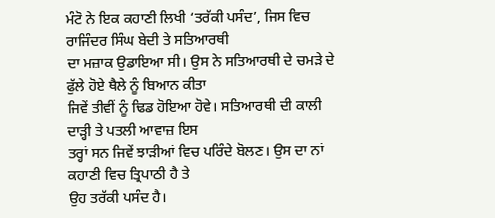ਮੰਟੋ ਨੇ ਇਕ ਕਹਾਣੀ ਲਿਖੀ ‘ਤਰੱਕੀ ਪਸੰਦ’, ਜਿਸ ਵਿਚ ਰਾਜਿੰਦਰ ਸਿੰਘ ਬੇਦੀ ਤੇ ਸਤਿਆਰਥੀ
ਦਾ ਮਜ਼ਾਕ ਉਡਾਇਆ ਸੀ। ਉਸ ਨੇ ਸਤਿਆਰਥੀ ਦੇ ਚਮੜੇ ਦੇ ਫੁੱਲੇ ਹੋਏ ਥੈਲੇ ਨੂੰ ਬਿਆਨ ਕੀਤਾ
ਜਿਵੇਂ ਤੀਵੀਂ ਨੂੰ ਢਿਡ ਹੋਇਆ ਹੋਵੇ। ਸਤਿਆਰਥੀ ਦੀ ਕਾਲੀ ਦਾੜ੍ਹੀ ਤੇ ਪਤਲੀ ਆਵਾਜ਼ ਇਸ
ਤਰ੍ਹਾਂ ਸਨ ਜਿਵੇਂ ਝਾੜੀਆਂ ਵਿਚ ਪਰਿੰਦੇ ਬੋਲਣ। ਉਸ ਦਾ ਨਾਂ ਕਹਾਣੀ ਵਿਚ ਤ੍ਰਿਪਾਠੀ ਹੈ ਤੇ
ਉਹ ਤਰੱਕੀ ਪਸੰਦ ਹੈ।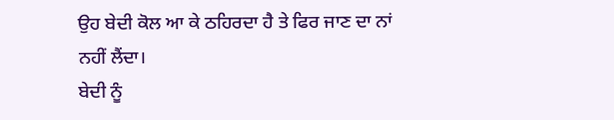ਉਹ ਬੇਦੀ ਕੋਲ ਆ ਕੇ ਠਹਿਰਦਾ ਹੈ ਤੇ ਫਿਰ ਜਾਣ ਦਾ ਨਾਂ ਨਹੀਂ ਲੈਂਦਾ।
ਬੇਦੀ ਨੂੰ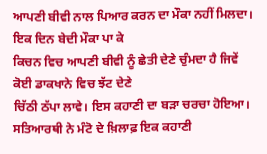ਆਪਣੀ ਬੀਵੀ ਨਾਲ ਪਿਆਰ ਕਰਨ ਦਾ ਮੌਕਾ ਨਹੀਂ ਮਿਲਦਾ। ਇਕ ਦਿਨ ਬੇਦੀ ਮੌਕਾ ਪਾ ਕੇ
ਕਿਚਨ ਵਿਚ ਆਪਣੀ ਬੀਵੀ ਨੂੰ ਛੇਤੀ ਦੇਣੇ ਚੁੰਮਦਾ ਹੈ ਜਿਵੇਂ ਕੋਈ ਡਾਕਖਾਨੇ ਵਿਚ ਝੱਟ ਦੇਣੇ
ਚਿੱਠੀ ਠੱਪਾ ਲਾਵੇ। ਇਸ ਕਹਾਣੀ ਦਾ ਬੜਾ ਚਰਚਾ ਹੋਇਆ।
ਸਤਿਆਰਥੀ ਨੇ ਮੰਟੋ ਦੇ ਖ਼ਿਲਾਫ਼ ਇਕ ਕਹਾਣੀ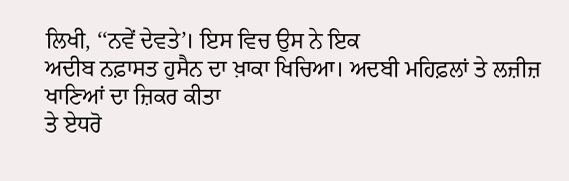ਲਿਖੀ, ‘‘ਨਵੇਂ ਦੇਵਤੇ’। ਇਸ ਵਿਚ ਉਸ ਨੇ ਇਕ
ਅਦੀਬ ਨਫ਼ਾਸਤ ਹੁਸੈਨ ਦਾ ਖ਼ਾਕਾ ਖਿਚਿਆ। ਅਦਬੀ ਮਹਿਫ਼ਲਾਂ ਤੇ ਲਜ਼ੀਜ਼ ਖਾਣਿਆਂ ਦਾ ਜ਼ਿਕਰ ਕੀਤਾ
ਤੇ ਏਧਰੋ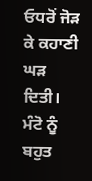ਓਧਰੋਂ ਜੋੜ ਕੇ ਕਹਾਣੀ ਘੜ ਦਿਤੀ।
ਮੰਟੋ ਨੂੰ ਬਹੁਤ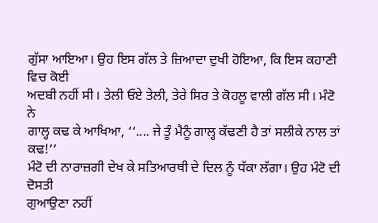ਗੁੱਸਾ ਆਇਆ। ਉਹ ਇਸ ਗੱਲ ਤੇ ਜ਼ਿਆਦਾ ਦੁਖੀ ਹੋਇਆ, ਕਿ ਇਸ ਕਹਾਣੀ ਵਿਚ ਕੋਈ
ਅਦਬੀ ਨਹੀਂ ਸੀ। ਤੇਲੀ ਓਏ ਤੇਲੀ, ਤੇਰੇ ਸਿਰ ਤੇ ਕੋਹਲੂ ਵਾਲੀ ਗੱਲ ਸੀ। ਮੰਟੋ ਨੇ
ਗਾਲ੍ਹ ਕਢ ਕੇ ਆਖਿਆ, ‘‘.... ਜੇ ਤੂੰ ਮੈਨੂੰ ਗਾਲ੍ਹ ਕੱਢਣੀ ਹੈ ਤਾਂ ਸਲੀਕੇ ਨਾਲ ਤਾਂ
ਕਢ!’’
ਮੰਟੋ ਦੀ ਨਾਰਾਜ਼ਗੀ ਦੇਖ ਕੇ ਸਤਿਆਰਥੀ ਦੇ ਦਿਲ ਨੂੰ ਧੱਕਾ ਲੱਗਾ। ਉਹ ਮੰਟੋ ਦੀ ਦੋਸਤੀ
ਗੁਆਉਣਾ ਨਹੀਂ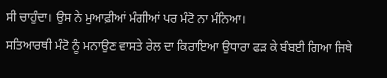ਸੀ ਚਾਹੁੰਦਾ। ਉਸ ਨੇ ਮੁਆਫ਼ੀਆਂ ਮੰਗੀਆਂ ਪਰ ਮੰਟੋ ਨਾ ਮੰਨਿਆ।
ਸਤਿਆਰਥੀ ਮੰਟੋ ਨੂੰ ਮਨਾਉਣ ਵਾਸਤੇ ਰੇਲ ਦਾ ਕਿਰਾਇਆ ਉਧਾਰਾ ਫੜ ਕੇ ਬੰਬਈ ਗਿਆ ਜਿਥੇ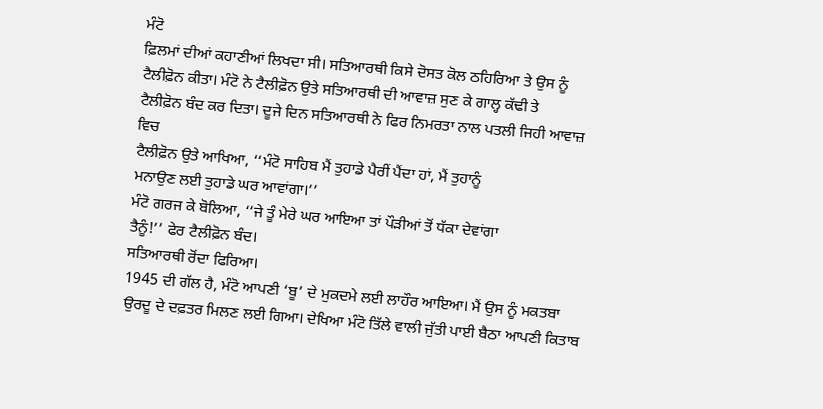ਮੰਟੋ
ਫ਼ਿਲਮਾਂ ਦੀਆਂ ਕਹਾਣੀਆਂ ਲਿਖਦਾ ਸੀ। ਸਤਿਆਰਥੀ ਕਿਸੇ ਦੋਸਤ ਕੋਲ ਠਹਿਰਿਆ ਤੇ ਉਸ ਨੂੰ
ਟੈਲੀਫ਼ੋਨ ਕੀਤਾ। ਮੰਟੋ ਨੇ ਟੈਲੀਫ਼ੋਨ ਉਤੇ ਸਤਿਆਰਥੀ ਦੀ ਆਵਾਜ਼ ਸੁਣ ਕੇ ਗਾਲ੍ਹ ਕੱਢੀ ਤੇ
ਟੈਲੀਫ਼ੋਨ ਬੰਦ ਕਰ ਦਿਤਾ। ਦੂਜੇ ਦਿਨ ਸਤਿਆਰਥੀ ਨੇ ਫਿਰ ਨਿਮਰਤਾ ਨਾਲ ਪਤਲੀ ਜਿਹੀ ਆਵਾਜ਼ ਵਿਚ
ਟੈਲੀਫ਼ੋਨ ਉਤੇ ਆਖਿਆ, ‘‘ਮੰਟੋ ਸਾਹਿਬ ਮੈਂ ਤੁਹਾਡੇ ਪੈਰੀਂ ਪੈਂਦਾ ਹਾਂ, ਮੈਂ ਤੁਹਾਨੂੰ
ਮਨਾਉਣ ਲਈ ਤੁਹਾਡੇ ਘਰ ਆਵਾਂਗਾ।’’
ਮੰਟੋ ਗਰਜ ਕੇ ਬੋਲਿਆ, ‘‘ਜੇ ਤੂੰ ਮੇਰੇ ਘਰ ਆਇਆ ਤਾਂ ਪੌੜੀਆਂ ਤੋਂ ਧੱਕਾ ਦੇਵਾਂਗਾ
ਤੈਨੂੰ!’’ ਫੇਰ ਟੈਲੀਫ਼ੋਨ ਬੰਦ।
ਸਤਿਆਰਥੀ ਰੋਂਦਾ ਫਿਰਿਆ।
1945 ਦੀ ਗੱਲ ਹੈ, ਮੰਟੋ ਆਪਣੀ ‘ਬੂ’ ਦੇ ਮੁਕਦਮੇ ਲਈ ਲਾਹੌਰ ਆਇਆ। ਮੈਂ ਉਸ ਨੂੰ ਮਕਤਬਾ
ਉਰਦੂ ਦੇ ਦਫ਼ਤਰ ਮਿਲਣ ਲਈ ਗਿਆ। ਦੇਖਿਆ ਮੰਟੋ ਤਿੱਲੇ ਵਾਲੀ ਜੁੱਤੀ ਪਾਈ ਬੈਠਾ ਆਪਣੀ ਕਿਤਾਬ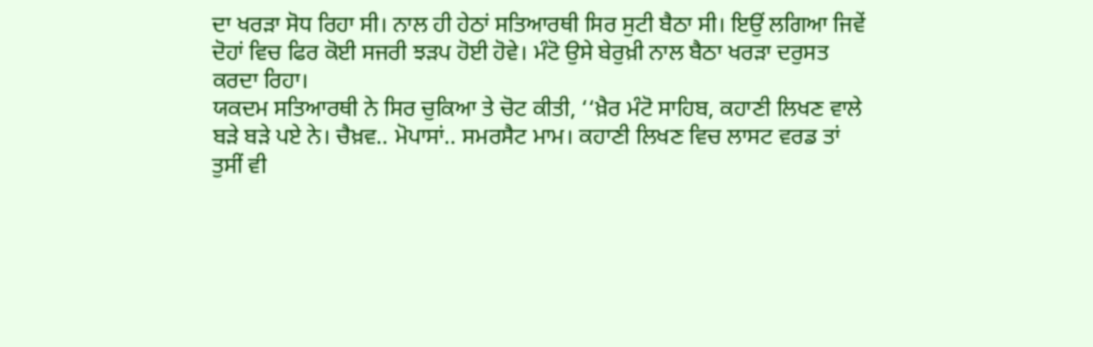ਦਾ ਖਰੜਾ ਸੋਧ ਰਿਹਾ ਸੀ। ਨਾਲ ਹੀ ਹੇਠਾਂ ਸਤਿਆਰਥੀ ਸਿਰ ਸੁਟੀ ਬੈਠਾ ਸੀ। ਇਉਂ ਲਗਿਆ ਜਿਵੇਂ
ਦੋਹਾਂ ਵਿਚ ਫਿਰ ਕੋਈ ਸਜਰੀ ਝੜਪ ਹੋਈ ਹੋਵੇ। ਮੰਟੋ ਉਸੇ ਬੇਰੁਖ਼ੀ ਨਾਲ ਬੈਠਾ ਖਰੜਾ ਦਰੁਸਤ
ਕਰਦਾ ਰਿਹਾ।
ਯਕਦਮ ਸਤਿਆਰਥੀ ਨੇ ਸਿਰ ਚੁਕਿਆ ਤੇ ਚੋਟ ਕੀਤੀ, ‘‘ਖ਼ੈਰ ਮੰਟੋ ਸਾਹਿਬ, ਕਹਾਣੀ ਲਿਖਣ ਵਾਲੇ
ਬੜੇ ਬੜੇ ਪਏ ਨੇ। ਚੈਖ਼ਵ.. ਮੋਪਾਸਾਂ.. ਸਮਰਸੈਟ ਮਾਮ। ਕਹਾਣੀ ਲਿਖਣ ਵਿਚ ਲਾਸਟ ਵਰਡ ਤਾਂ
ਤੁਸੀਂ ਵੀ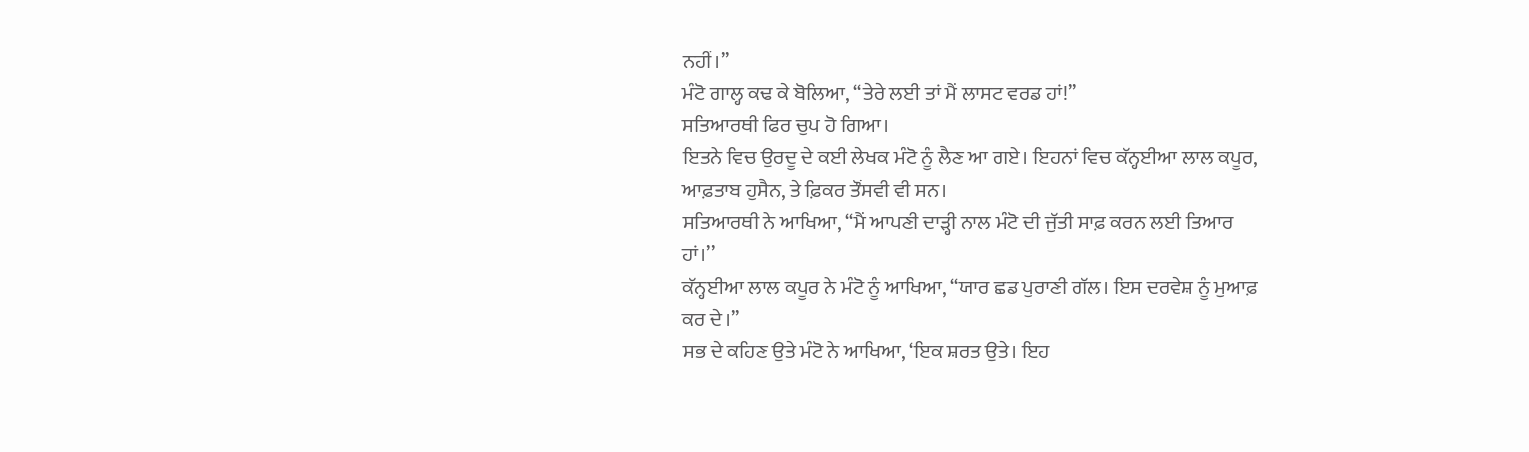ਨਹੀਂ।’’
ਮੰਟੋ ਗਾਲ੍ਹ ਕਢ ਕੇ ਬੋਲਿਆ, ‘‘ਤੇਰੇ ਲਈ ਤਾਂ ਮੈਂ ਲਾਸਟ ਵਰਡ ਹਾਂ!’’
ਸਤਿਆਰਥੀ ਫਿਰ ਚੁਪ ਹੋ ਗਿਆ।
ਇਤਨੇ ਵਿਚ ਉਰਦੂ ਦੇ ਕਈ ਲੇਖਕ ਮੰਟੋ ਨੂੰ ਲੈਣ ਆ ਗਏ। ਇਹਨਾਂ ਵਿਚ ਕੱਨ੍ਹਈਆ ਲਾਲ ਕਪੂਰ,
ਆਫ਼ਤਾਬ ਹੁਸੈਨ, ਤੇ ਫ਼ਿਕਰ ਤੌਂਸਵੀ ਵੀ ਸਨ।
ਸਤਿਆਰਥੀ ਨੇ ਆਖਿਆ, ‘‘ਮੈਂ ਆਪਣੀ ਦਾੜ੍ਹੀ ਨਾਲ ਮੰਟੋ ਦੀ ਜੁੱਤੀ ਸਾਫ਼ ਕਰਨ ਲਈ ਤਿਆਰ
ਹਾਂ।’’
ਕੱਨ੍ਹਈਆ ਲਾਲ ਕਪੂਰ ਨੇ ਮੰਟੋ ਨੂੰ ਆਖਿਆ, ‘‘ਯਾਰ ਛਡ ਪੁਰਾਣੀ ਗੱਲ। ਇਸ ਦਰਵੇਸ਼ ਨੂੰ ਮੁਆਫ਼
ਕਰ ਦੇ।’’
ਸਭ ਦੇ ਕਹਿਣ ਉਤੇ ਮੰਟੋ ਨੇ ਆਖਿਆ, ‘ਇਕ ਸ਼ਰਤ ਉਤੇ। ਇਹ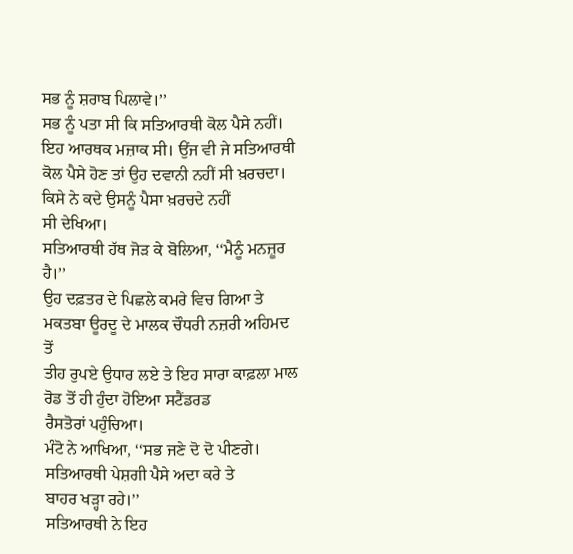ਸਭ ਨੂੰ ਸ਼ਰਾਬ ਪਿਲਾਵੇ।’’
ਸਭ ਨੂੰ ਪਤਾ ਸੀ ਕਿ ਸਤਿਆਰਥੀ ਕੋਲ ਪੈਸੇ ਨਹੀਂ। ਇਹ ਆਰਥਕ ਮਜ਼ਾਕ ਸੀ। ਉਂਜ ਵੀ ਜੇ ਸਤਿਆਰਥੀ
ਕੋਲ ਪੈਸੇ ਹੋਣ ਤਾਂ ਉਹ ਦਵਾਨੀ ਨਹੀਂ ਸੀ ਖ਼ਰਚਦਾ। ਕਿਸੇ ਨੇ ਕਦੇ ਉਸਨੂੰ ਪੈਸਾ ਖ਼ਰਚਦੇ ਨਹੀਂ
ਸੀ ਦੇਖਿਆ।
ਸਤਿਆਰਥੀ ਹੱਥ ਜੋੜ ਕੇ ਬੋਲਿਆ, ‘‘ਮੈਨੂੰ ਮਨਜ਼ੂਰ ਹੈ।’’
ਉਹ ਦਫ਼ਤਰ ਦੇ ਪਿਛਲੇ ਕਮਰੇ ਵਿਚ ਗਿਆ ਤੇ ਮਕਤਬਾ ਊਰਦੂ ਦੇ ਮਾਲਕ ਚੌਧਰੀ ਨਜ਼ਰੀ ਅਹਿਮਦ ਤੋਂ
ਤੀਹ ਰੁਪਏ ਉਧਾਰ ਲਏ ਤੇ ਇਹ ਸਾਰਾ ਕਾਫ਼ਲਾ ਮਾਲ ਰੋਡ ਤੋਂ ਹੀ ਹੁੰਦਾ ਹੋਇਆ ਸਟੈਂਡਰਡ
ਰੈਸਤੋਰਾਂ ਪਹੁੰਚਿਆ।
ਮੰਟੋ ਨੇ ਆਖਿਆ, ‘‘ਸਭ ਜਣੇ ਦੋ ਦੋ ਪੀਣਗੇ। ਸਤਿਆਰਥੀ ਪੇਸ਼ਗੀ ਪੈਸੇ ਅਦਾ ਕਰੇ ਤੇ
ਬਾਹਰ ਖੜ੍ਹਾ ਰਹੇ।’’
ਸਤਿਆਰਥੀ ਨੇ ਇਹ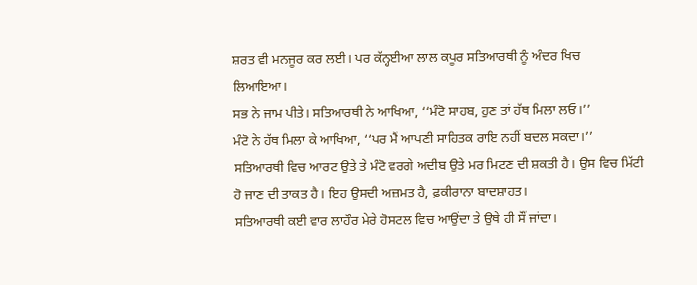ਸ਼ਰਤ ਵੀ ਮਨਜੂਰ ਕਰ ਲਈ। ਪਰ ਕੱਨ੍ਹਈਆ ਲਾਲ ਕਪੂਰ ਸਤਿਆਰਥੀ ਨੂੰ ਅੰਦਰ ਖਿਚ
ਲਿਆਇਆ।
ਸਭ ਨੇ ਜਾਮ ਪੀਤੇ। ਸਤਿਆਰਥੀ ਨੇ ਆਖਿਆ, ‘‘ਮੰਟੋ ਸਾਹਬ, ਹੁਣ ਤਾਂ ਹੱਥ ਮਿਲਾ ਲਓ।’’
ਮੰਟੋ ਨੇ ਹੱਥ ਮਿਲਾ ਕੇ ਆਖਿਆ, ‘‘ਪਰ ਮੈਂ ਆਪਣੀ ਸਾਹਿਤਕ ਰਾਇ ਨਹੀਂ ਬਦਲ ਸਕਦਾ।’’
ਸਤਿਆਰਥੀ ਵਿਚ ਆਰਟ ਉਤੇ ਤੇ ਮੰਟੋ ਵਰਗੇ ਅਦੀਬ ਉਤੇ ਮਰ ਮਿਟਣ ਦੀ ਸ਼ਕਤੀ ਹੈ। ਉਸ ਵਿਚ ਮਿੱਟੀ
ਹੋ ਜਾਣ ਦੀ ਤਾਕਤ ਹੈ। ਇਹ ਉਸਦੀ ਅਜ਼ਮਤ ਹੈ, ਫ਼ਕੀਰਾਨਾ ਬਾਦਸ਼ਾਹਤ।
ਸਤਿਆਰਥੀ ਕਈ ਵਾਰ ਲਾਹੌਰ ਮੇਰੇ ਹੋਸਟਲ ਵਿਚ ਆਉਂਦਾ ਤੇ ਉਥੇ ਹੀ ਸੌਂ ਜਾਂਦਾ।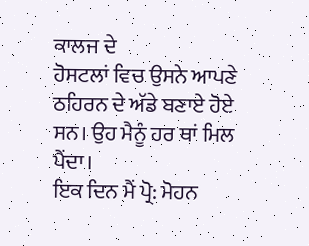ਕਾਲਜ ਦੇ
ਹੋਸਟਲਾਂ ਵਿਚ ਉਸਨੇ ਆਪਣੇ ਠਹਿਰਨ ਦੇ ਅੱਡੇ ਬਣਾਏ ਹੋਏ ਸਨ। ਉਹ ਮੈਨੂੰ ਹਰ ਥਾਂ ਮਿਲ
ਪੈਂਦਾ।
ਇਕ ਦਿਨ ਮੈਂ ਪ੍ਰੋ: ਮੋਹਨ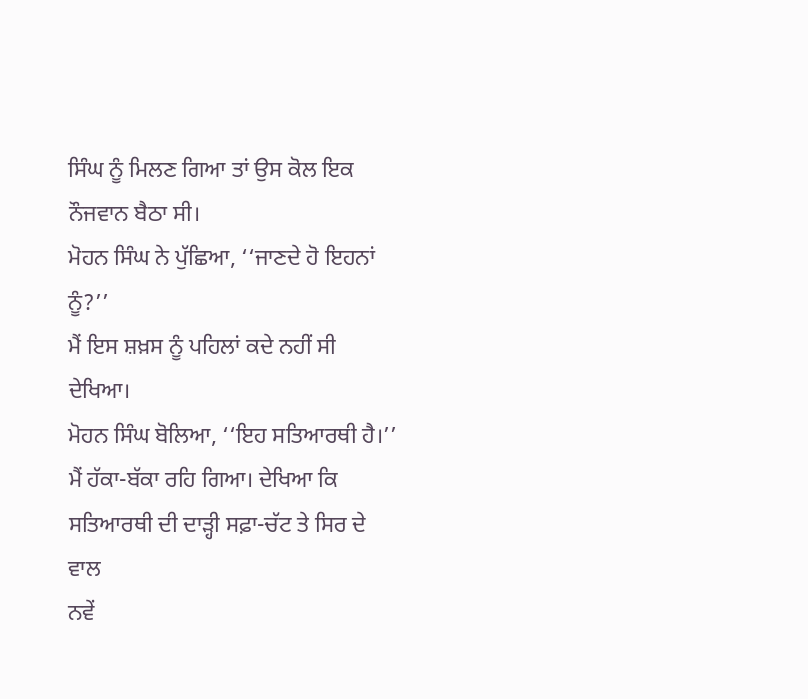ਸਿੰਘ ਨੂੰ ਮਿਲਣ ਗਿਆ ਤਾਂ ਉਸ ਕੋਲ ਇਕ ਨੌਜਵਾਨ ਬੈਠਾ ਸੀ।
ਮੋਹਨ ਸਿੰਘ ਨੇ ਪੁੱਛਿਆ, ‘‘ਜਾਣਦੇ ਹੋ ਇਹਨਾਂ ਨੂੰ?’’
ਮੈਂ ਇਸ ਸ਼ਖ਼ਸ ਨੂੰ ਪਹਿਲਾਂ ਕਦੇ ਨਹੀਂ ਸੀ ਦੇਖਿਆ।
ਮੋਹਨ ਸਿੰਘ ਬੋਲਿਆ, ‘‘ਇਹ ਸਤਿਆਰਥੀ ਹੈ।’’
ਮੈਂ ਹੱਕਾ-ਬੱਕਾ ਰਹਿ ਗਿਆ। ਦੇਖਿਆ ਕਿ ਸਤਿਆਰਥੀ ਦੀ ਦਾੜ੍ਹੀ ਸਫ਼ਾ-ਚੱਟ ਤੇ ਸਿਰ ਦੇ ਵਾਲ
ਨਵੇਂ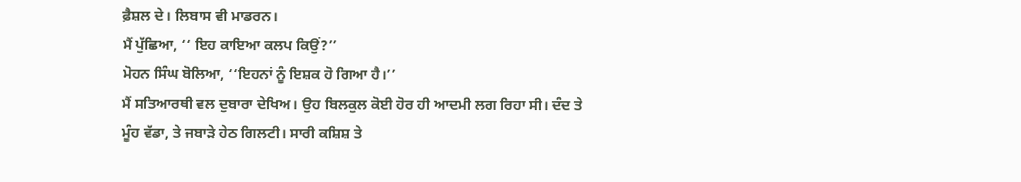ਫ਼ੈਸ਼ਲ ਦੇ। ਲਿਬਾਸ ਵੀ ਮਾਡਰਨ।
ਮੈਂ ਪੁੱਛਿਆ, ‘‘ ਇਹ ਕਾਇਆ ਕਲਪ ਕਿਉਂ?’’
ਮੋਹਨ ਸਿੰਘ ਬੋਲਿਆ, ‘‘ਇਹਨਾਂ ਨੂੰ ਇਸ਼ਕ ਹੋ ਗਿਆ ਹੈ।’’
ਮੈਂ ਸਤਿਆਰਥੀ ਵਲ ਦੁਬਾਰਾ ਦੇਖਿਅ। ਉਹ ਬਿਲਕੁਲ ਕੋਈ ਹੋਰ ਹੀ ਆਦਮੀ ਲਗ ਰਿਹਾ ਸੀ। ਦੰਦ ਤੇ
ਮੂੰਹ ਵੱਡਾ, ਤੇ ਜਬਾੜੇ ਹੇਠ ਗਿਲਟੀ। ਸਾਰੀ ਕਸ਼ਿਸ਼ ਤੇ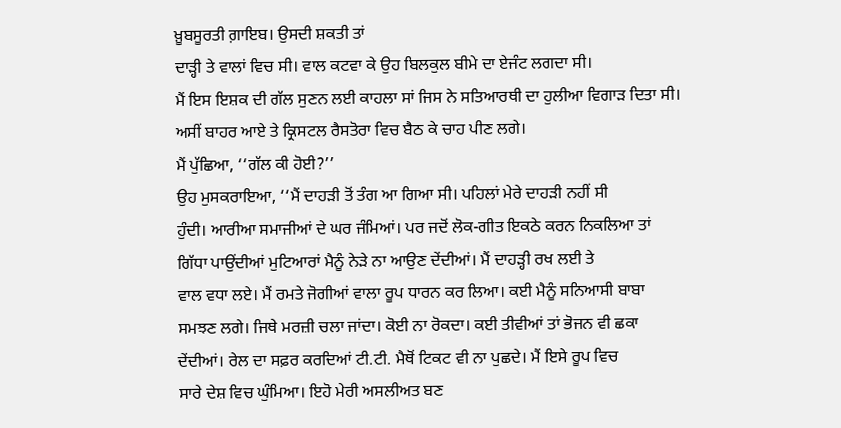ਖ਼ੂਬਸੂਰਤੀ ਗ਼ਾਇਬ। ਉਸਦੀ ਸ਼ਕਤੀ ਤਾਂ
ਦਾੜ੍ਹੀ ਤੇ ਵਾਲਾਂ ਵਿਚ ਸੀ। ਵਾਲ ਕਟਵਾ ਕੇ ਉਹ ਬਿਲਕੁਲ ਬੀਮੇ ਦਾ ਏਜੰਟ ਲਗਦਾ ਸੀ।
ਮੈਂ ਇਸ ਇਸ਼ਕ ਦੀ ਗੱਲ ਸੁਣਨ ਲਈ ਕਾਹਲਾ ਸਾਂ ਜਿਸ ਨੇ ਸਤਿਆਰਥੀ ਦਾ ਹੁਲੀਆ ਵਿਗਾੜ ਦਿਤਾ ਸੀ।
ਅਸੀਂ ਬਾਹਰ ਆਏ ਤੇ ਕ੍ਰਿਸਟਲ ਰੈਸਤੋਰਾ ਵਿਚ ਬੈਠ ਕੇ ਚਾਹ ਪੀਣ ਲਗੇ।
ਮੈਂ ਪੁੱਛਿਆ, ‘‘ਗੱਲ ਕੀ ਹੋਈ?’’
ਉਹ ਮੁਸਕਰਾਇਆ, ‘‘ਮੈਂ ਦਾਹੜੀ ਤੋਂ ਤੰਗ ਆ ਗਿਆ ਸੀ। ਪਹਿਲਾਂ ਮੇਰੇ ਦਾਹੜੀ ਨਹੀਂ ਸੀ
ਹੁੰਦੀ। ਆਰੀਆ ਸਮਾਜੀਆਂ ਦੇ ਘਰ ਜੰਮਿਆਂ। ਪਰ ਜਦੋਂ ਲੋਕ-ਗੀਤ ਇਕਠੇ ਕਰਨ ਨਿਕਲਿਆ ਤਾਂ
ਗਿੱਧਾ ਪਾਉਂਦੀਆਂ ਮੁਟਿਆਰਾਂ ਮੈਨੂੰ ਨੇੜੇ ਨਾ ਆਉਣ ਦੇਂਦੀਆਂ। ਮੈਂ ਦਾਹੜ੍ਹੀ ਰਖ ਲਈ ਤੇ
ਵਾਲ ਵਧਾ ਲਏ। ਮੈਂ ਰਮਤੇ ਜੋਗੀਆਂ ਵਾਲਾ ਰੂਪ ਧਾਰਨ ਕਰ ਲਿਆ। ਕਈ ਮੈਨੂੰ ਸਨਿਆਸੀ ਬਾਬਾ
ਸਮਝਣ ਲਗੇ। ਜਿਥੇ ਮਰਜ਼ੀ ਚਲਾ ਜਾਂਦਾ। ਕੋਈ ਨਾ ਰੋਕਦਾ। ਕਈ ਤੀਵੀਆਂ ਤਾਂ ਭੋਜਨ ਵੀ ਛਕਾ
ਦੇਂਦੀਆਂ। ਰੇਲ ਦਾ ਸਫ਼ਰ ਕਰਦਿਆਂ ਟੀ.ਟੀ. ਮੈਥੋਂ ਟਿਕਟ ਵੀ ਨਾ ਪੁਛਦੇ। ਮੈਂ ਇਸੇ ਰੂਪ ਵਿਚ
ਸਾਰੇ ਦੇਸ਼ ਵਿਚ ਘੁੰਮਿਆ। ਇਹੋ ਮੇਰੀ ਅਸਲੀਅਤ ਬਣ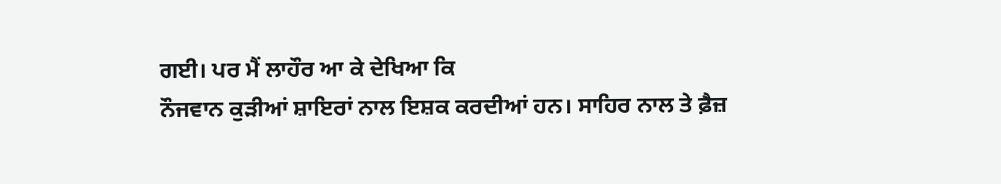ਗਈ। ਪਰ ਮੈਂ ਲਾਹੌਰ ਆ ਕੇ ਦੇਖਿਆ ਕਿ
ਨੌਜਵਾਨ ਕੁੜੀਆਂ ਸ਼ਾਇਰਾਂ ਨਾਲ ਇਸ਼ਕ ਕਰਦੀਆਂ ਹਨ। ਸਾਹਿਰ ਨਾਲ ਤੇ ਫ਼ੈਜ਼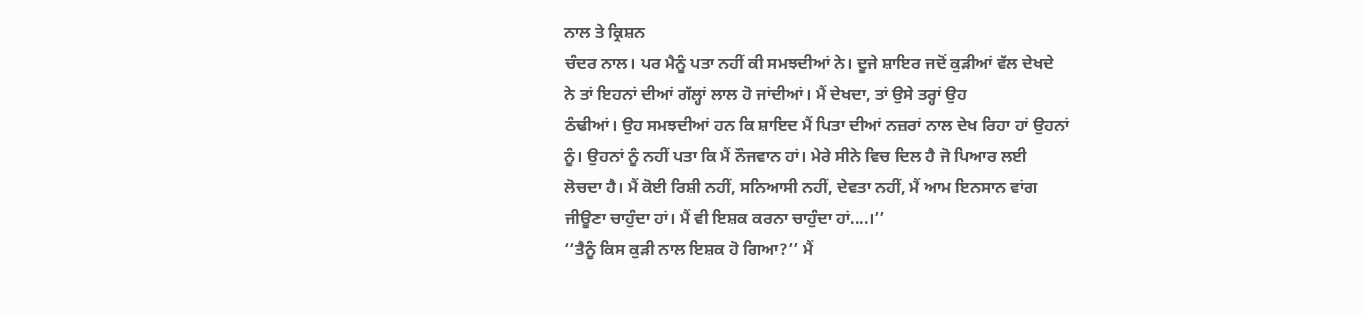ਨਾਲ ਤੇ ਕ੍ਰਿਸ਼ਨ
ਚੰਦਰ ਨਾਲ। ਪਰ ਮੈਨੂੰ ਪਤਾ ਨਹੀਂ ਕੀ ਸਮਝਦੀਆਂ ਨੇ। ਦੂਜੇ ਸ਼ਾਇਰ ਜਦੋਂ ਕੁੜੀਆਂ ਵੱਲ ਦੇਖਦੇ
ਨੇ ਤਾਂ ਇਹਨਾਂ ਦੀਆਂ ਗੱਲ੍ਹਾਂ ਲਾਲ ਹੋ ਜਾਂਦੀਆਂ। ਮੈਂ ਦੇਖਦਾ, ਤਾਂ ਉਸੇ ਤਰ੍ਹਾਂ ਉਹ
ਠੰਢੀਆਂ। ਉਹ ਸਮਝਦੀਆਂ ਹਨ ਕਿ ਸ਼ਾਇਦ ਮੈਂ ਪਿਤਾ ਦੀਆਂ ਨਜ਼ਰਾਂ ਨਾਲ ਦੇਖ ਰਿਹਾ ਹਾਂ ਉਹਨਾਂ
ਨੂੰ। ਉਹਨਾਂ ਨੂੰ ਨਹੀਂ ਪਤਾ ਕਿ ਮੈਂ ਨੌਜਵਾਨ ਹਾਂ। ਮੇਰੇ ਸੀਨੇ ਵਿਚ ਦਿਲ ਹੈ ਜੋ ਪਿਆਰ ਲਈ
ਲੋਚਦਾ ਹੈ। ਮੈਂ ਕੋਈ ਰਿਸ਼ੀ ਨਹੀਂ, ਸਨਿਆਸੀ ਨਹੀਂ, ਦੇਵਤਾ ਨਹੀਂ, ਮੈਂ ਆਮ ਇਨਸਾਨ ਵਾਂਗ
ਜੀਊਣਾ ਚਾਹੁੰਦਾ ਹਾਂ। ਮੈਂ ਵੀ ਇਸ਼ਕ ਕਰਨਾ ਚਾਹੁੰਦਾ ਹਾਂ....।’’
‘‘ਤੈਨੂੰ ਕਿਸ ਕੁੜੀ ਨਾਲ ਇਸ਼ਕ ਹੋ ਗਿਆ?’’ ਮੈਂ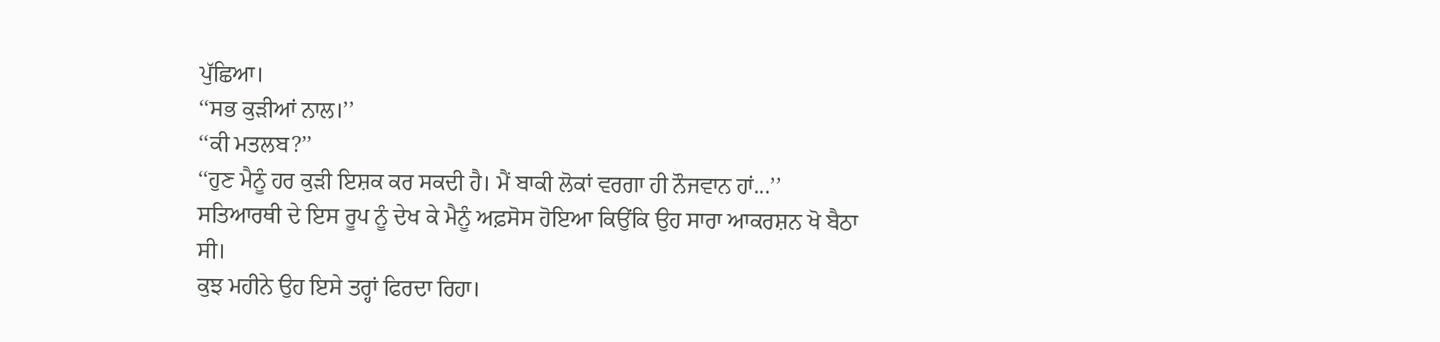ਪੁੱਛਿਆ।
‘‘ਸਭ ਕੁੜੀਆਂ ਨਾਲ।’’
‘‘ਕੀ ਮਤਲਬ?’’
‘‘ਹੁਣ ਮੈਨੂੰ ਹਰ ਕੁੜੀ ਇਸ਼ਕ ਕਰ ਸਕਦੀ ਹੈ। ਮੈਂ ਬਾਕੀ ਲੋਕਾਂ ਵਰਗਾ ਹੀ ਨੌਜਵਾਨ ਹਾਂ...’’
ਸਤਿਆਰਥੀ ਦੇ ਇਸ ਰੂਪ ਨੂੰ ਦੇਖ ਕੇ ਮੈਨੂੰ ਅਫ਼ਸੋਸ ਹੋਇਆ ਕਿਉਂਕਿ ਉਹ ਸਾਰਾ ਆਕਰਸ਼ਨ ਖੋ ਬੈਠਾ
ਸੀ।
ਕੁਝ ਮਹੀਨੇ ਉਹ ਇਸੇ ਤਰ੍ਹਾਂ ਫਿਰਦਾ ਰਿਹਾ।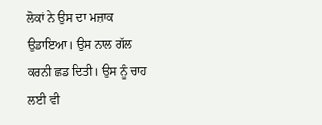ਲੋਕਾਂ ਨੇ ਉਸ ਦਾ ਮਜ਼ਾਕ ਉਡਾਇਆ। ਉਸ ਨਾਲ ਗੱਲ
ਕਰਨੀ ਛਡ ਦਿਤੀ। ਉਸ ਨੂੰ ਚਾਹ ਲਈ ਵੀ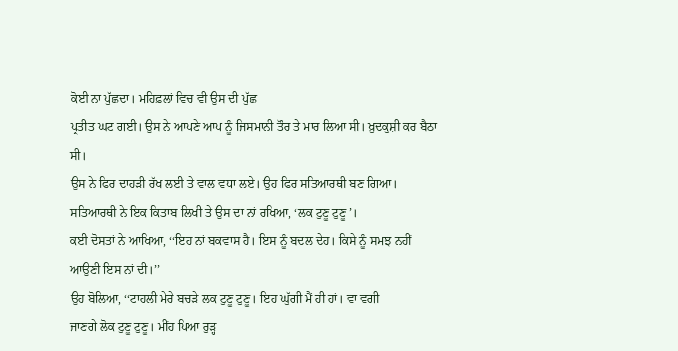ਕੋਈ ਨਾ ਪੁੱਛਦਾ। ਮਹਿਫ਼ਲਾਂ ਵਿਚ ਵੀ ਉਸ ਦੀ ਪੁੱਛ
ਪ੍ਰਤੀਤ ਘਟ ਗਈ। ਉਸ ਨੇ ਆਪਣੇ ਆਪ ਨੂੰ ਜਿਸਮਾਨੀ ਤੌਰ ਤੇ ਮਾਰ ਲਿਆ ਸੀ। ਖ਼ੁਦਕੁਸ਼ੀ ਕਰ ਬੈਠਾ
ਸੀ।
ਉਸ ਨੇ ਫਿਰ ਦਾਹੜੀ ਰੱਖ ਲਈ ਤੇ ਵਾਲ ਵਧਾ ਲਏ। ਉਹ ਫਿਰ ਸਤਿਆਰਥੀ ਬਣ ਗਿਆ।
ਸਤਿਆਰਥੀ ਨੇ ਇਕ ਕਿਤਾਬ ਲਿਖੀ ਤੇ ਉਸ ਦਾ ਨਾਂ ਰਖਿਆ, ‘ਲਕ ਟੁਣੂ ਟੁਣੂ’।
ਕਈ ਦੋਸਤਾਂ ਨੇ ਆਖਿਆ, ‘‘ਇਹ ਨਾਂ ਬਕਵਾਸ ਹੈ। ਇਸ ਨੂੰ ਬਦਲ ਦੇਹ। ਕਿਸੇ ਨੂੰ ਸਮਝ ਨਹੀਂ
ਆਉਣੀ ਇਸ ਨਾਂ ਦੀ।’’
ਉਹ ਬੋਲਿਆ, ‘‘ਟਾਹਲੀ ਮੇਰੇ ਬਚੜੇ ਲਕ ਟੁਣੂ ਟੁਣੂ। ਇਹ ਘੁੱਗੀ ਮੈਂ ਹੀ ਹਾਂ। ਵਾ ਵਗੀ
ਜਾਣਗੇ ਲੋਕ ਟੁਣੂ ਟੁਣੂ। ਮੀਂਹ ਪਿਆ ਰੁੜ੍ਹ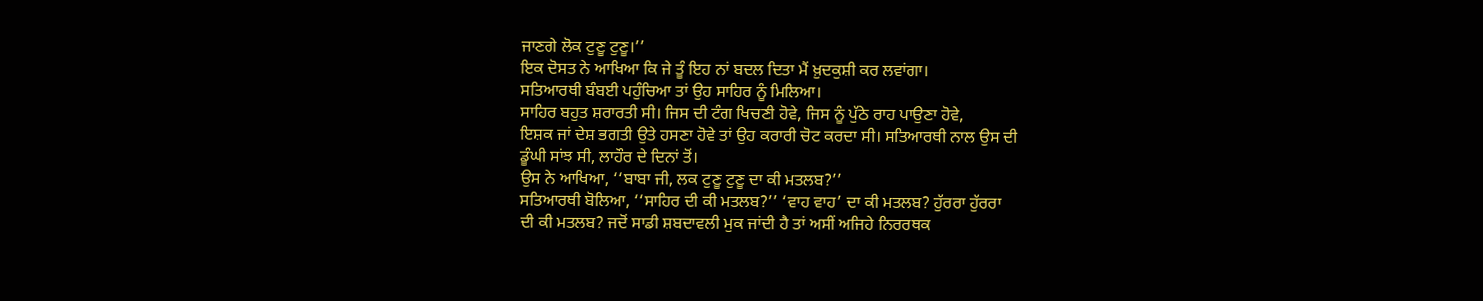ਜਾਣਗੇ ਲੋਕ ਟੁਣੂ ਟੁਣੂ।’’
ਇਕ ਦੋਸਤ ਨੇ ਆਖਿਆ ਕਿ ਜੇ ਤੂੰ ਇਹ ਨਾਂ ਬਦਲ ਦਿਤਾ ਮੈਂ ਖ਼ੁਦਕੁਸ਼ੀ ਕਰ ਲਵਾਂਗਾ।
ਸਤਿਆਰਥੀ ਬੰਬਈ ਪਹੁੰਚਿਆ ਤਾਂ ਉਹ ਸਾਹਿਰ ਨੂੰ ਮਿਲਿਆ।
ਸਾਹਿਰ ਬਹੁਤ ਸ਼ਰਾਰਤੀ ਸੀ। ਜਿਸ ਦੀ ਟੰਗ ਖਿਚਣੀ ਹੋਵੇ, ਜਿਸ ਨੂੰ ਪੁੱਠੇ ਰਾਹ ਪਾਉਣਾ ਹੋਵੇ,
ਇਸ਼ਕ ਜਾਂ ਦੇਸ਼ ਭਗਤੀ ਉਤੇ ਹਸਣਾ ਹੋਵੇ ਤਾਂ ਉਹ ਕਰਾਰੀ ਚੋਟ ਕਰਦਾ ਸੀ। ਸਤਿਆਰਥੀ ਨਾਲ ਉਸ ਦੀ
ਡੂੰਘੀ ਸਾਂਝ ਸੀ, ਲਾਹੌਰ ਦੇ ਦਿਨਾਂ ਤੋਂ।
ਉਸ ਨੇ ਆਖਿਆ, ‘‘ਬਾਬਾ ਜੀ, ਲਕ ਟੁਣੂ ਟੁਣੂ ਦਾ ਕੀ ਮਤਲਬ?’’
ਸਤਿਆਰਥੀ ਬੋਲਿਆ, ‘‘ਸਾਹਿਰ ਦੀ ਕੀ ਮਤਲਬ?’’ ‘ਵਾਹ ਵਾਹ’ ਦਾ ਕੀ ਮਤਲਬ? ਹੁੱਰਰਾ ਹੁੱਰਰਾ
ਦੀ ਕੀ ਮਤਲਬ? ਜਦੋਂ ਸਾਡੀ ਸ਼ਬਦਾਵਲੀ ਮੁਕ ਜਾਂਦੀ ਹੈ ਤਾਂ ਅਸੀਂ ਅਜਿਹੇ ਨਿਰਰਥਕ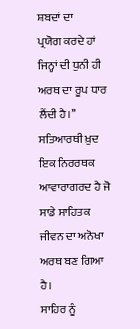ਸ਼ਬਦਾਂ ਦਾ
ਪ੍ਰਯੋਗ ਕਰਦੇ ਹਾਂ ਜਿਨ੍ਹਾਂ ਦੀ ਧੁਨੀ ਹੀ ਅਰਥ ਦਾ ਰੂਪ ਧਾਰ ਲੈਂਦੀ ਹੈ।’’
ਸਤਿਆਰਥੀ ਖ਼ੁਦ ਇਕ ਨਿਰਰਥਕ ਆਵਾਰਾਗਰਦ ਹੈ ਜੋ ਸਾਡੇ ਸਾਹਿਤਕ ਜੀਵਨ ਦਾ ਅਨੋਖਾ ਅਰਥ ਬਣ ਗਿਆ
ਹੈ।
ਸਾਹਿਰ ਨੂੰ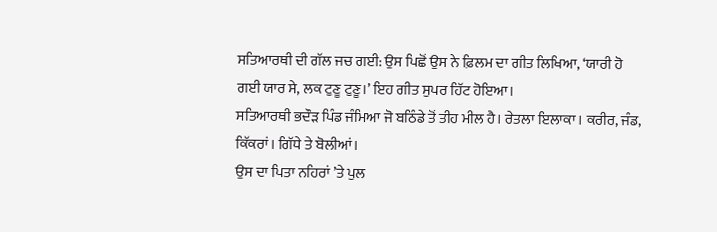ਸਤਿਆਰਥੀ ਦੀ ਗੱਲ ਜਚ ਗਈ: ਉਸ ਪਿਛੋਂ ਉਸ ਨੇ ਫ਼ਿਲਮ ਦਾ ਗੀਤ ਲਿਖਿਆ, ‘ਯਾਰੀ ਹੋ
ਗਈ ਯਾਰ ਸੇ, ਲਕ ਟੁਣੂ ਟੁਣੂ।’ ਇਹ ਗੀਤ ਸੁਪਰ ਹਿੱਟ ਹੋਇਆ।
ਸਤਿਆਰਥੀ ਭਦੌੜ ਪਿੰਡ ਜੰਮਿਆ ਜੋ ਬਠਿੰਡੇ ਤੋਂ ਤੀਹ ਮੀਲ ਹੈ। ਰੇਤਲਾ ਇਲਾਕਾ। ਕਰੀਰ, ਜੰਡ,
ਕਿੱਕਰਾਂ। ਗਿੱਧੇ ਤੇ ਬੋਲੀਆਂ।
ਉਸ ਦਾ ਪਿਤਾ ਨਹਿਰਾਂ ’ਤੇ ਪੁਲ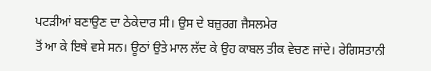ਪਟੜੀਆਂ ਬਣਾਉਣ ਦਾ ਠੇਕੇਦਾਰ ਸੀ। ਉਸ ਦੇ ਬਜ਼ੁਰਗ ਜੈਸਲਮੇਰ
ਤੋਂ ਆ ਕੇ ਇਥੇ ਵਸੇ ਸਨ। ਊਠਾਂ ਉਤੇ ਮਾਲ ਲੱਦ ਕੇ ਉਹ ਕਾਬਲ ਤੀਕ ਵੇਚਣ ਜਾਂਦੇ। ਰੇਗਿਸਤਾਨੀ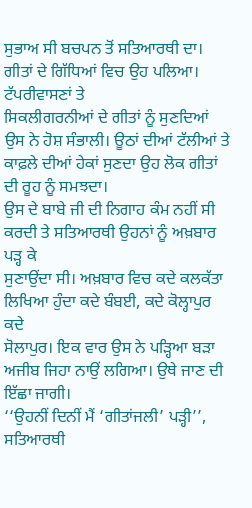ਸੁਭਾਅ ਸੀ ਬਚਪਨ ਤੋਂ ਸਤਿਆਰਥੀ ਦਾ। ਗੀਤਾਂ ਦੇ ਗਿੱਧਿਆਂ ਵਿਚ ਉਹ ਪਲਿਆ। ਟੱਪਰੀਵਾਸਣਾਂ ਤੇ
ਸਿਕਲੀਗਰਨੀਆਂ ਦੇ ਗੀਤਾਂ ਨੂੰ ਸੁਣਦਿਆਂ ਉਸ ਨੇ ਹੋਸ਼ ਸੰਭਾਲੀ। ਊਠਾਂ ਦੀਆਂ ਟੱਲੀਆਂ ਤੇ
ਕਾਫ਼ਲੇ ਦੀਆਂ ਹੇਕਾਂ ਸੁਣਦਾ ਉਹ ਲੋਕ ਗੀਤਾਂ ਦੀ ਰੂਹ ਨੂੰ ਸਮਝਦਾ।
ਉਸ ਦੇ ਬਾਬੇ ਜੀ ਦੀ ਨਿਗਾਹ ਕੰਮ ਨਹੀਂ ਸੀ ਕਰਦੀ ਤੇ ਸਤਿਆਰਥੀ ਉਹਨਾਂ ਨੂੰ ਅਖ਼ਬਾਰ ਪੜ੍ਹ ਕੇ
ਸੁਣਾਉਂਦਾ ਸੀ। ਅਖ਼ਬਾਰ ਵਿਚ ਕਦੇ ਕਲਕੱਤਾ ਲਿਖਿਆ ਹੁੰਦਾ ਕਦੇ ਬੰਬਈ, ਕਦੇ ਕੋਲ੍ਹਾਪੁਰ ਕਦੇ
ਸੋਲਾਪੁਰ। ਇਕ ਵਾਰ ਉਸ ਨੇ ਪੜ੍ਹਿਆ ਬੜਾ ਅਜੀਬ ਜਿਹਾ ਨਾਉਂ ਲਗਿਆ। ਉਥੇ ਜਾਣ ਦੀ
ਇੱਛਾ ਜਾਗੀ।
‘‘ਉਹਨੀਂ ਦਿਨੀਂ ਮੈਂ ‘ਗੀਤਾਂਜਲੀ’ ਪੜ੍ਹੀ’’, ਸਤਿਆਰਥੀ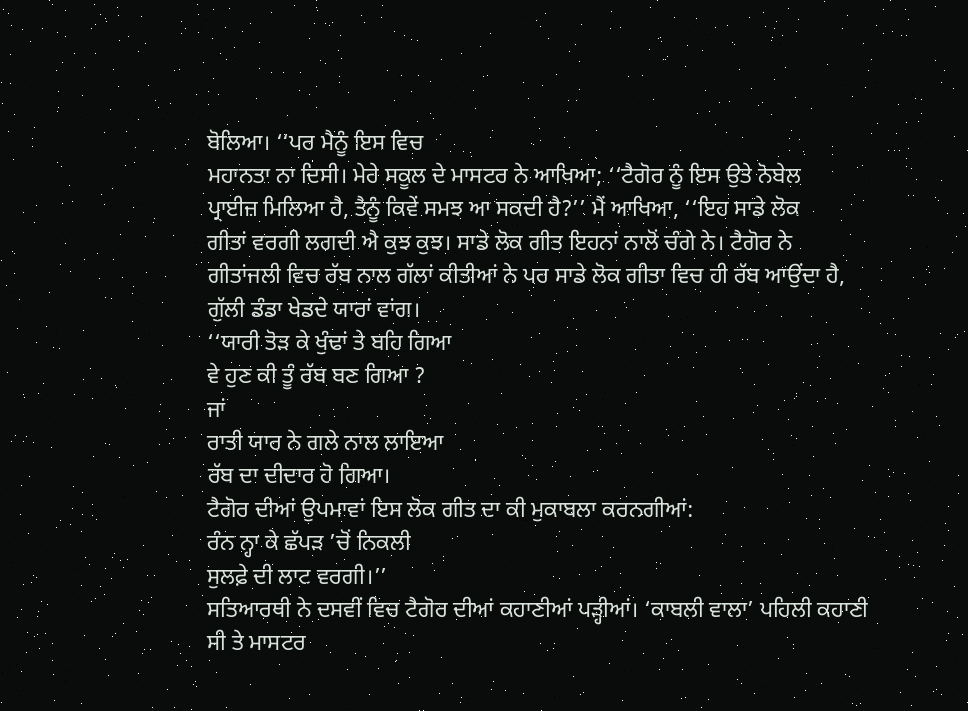ਬੋਲਿਆ। ‘‘ਪਰ ਮੈਨੂੰ ਇਸ ਵਿਚ
ਮਹਾਨਤਾ ਨਾ ਦਿਸੀ। ਮੇਰੇ ਸਕੂਲ ਦੇ ਮਾਸਟਰ ਨੇ ਆਖਿਆ; ‘‘ਟੈਗੋਰ ਨੂੰ ਇਸ ਉਤੇ ਨੋਬੇਲ
ਪ੍ਰਾਈਜ਼ ਮਿਲਿਆ ਹੈ, ਤੈਨੂੰ ਕਿਵੇਂ ਸਮਝ ਆ ਸਕਦੀ ਹੈ?’’ ਮੈਂ ਆਖਿਆ, ‘‘ਇਹ ਸਾਡੇ ਲੋਕ
ਗੀਤਾਂ ਵਰਗੀ ਲਗਦੀ ਐ ਕੁਝ ਕੁਝ। ਸਾਡੇ ਲੋਕ ਗੀਤ ਇਹਨਾਂ ਨਾਲੋਂ ਚੰਗੇ ਨੇ। ਟੈਗੋਰ ਨੇ
ਗੀਤਾਂਜਲੀ ਵਿਚ ਰੱਬ ਨਾਲ ਗੱਲਾਂ ਕੀਤੀਆਂ ਨੇ ਪਰ ਸਾਡੇ ਲੋਕ ਗੀਤਾ ਵਿਚ ਹੀ ਰੱਬ ਆਉਂਦਾ ਹੈ,
ਗੁੱਲੀ ਡੰਡਾ ਖੇਡਦੇ ਯਾਰਾਂ ਵਾਂਗ।
‘‘ਯਾਰੀ ਤੋੜ ਕੇ ਖੁੰਢਾਂ ਤੇ ਬਹਿ ਗਿਆ
ਵੇ ਹੁਣ ਕੀ ਤੂੰ ਰੱਬ ਬਣ ਗਿਆ ?
ਜਾਂ
ਰਾਤੀ ਯਾਰ ਨੇ ਗਲੇ ਨਾਲ ਲਾਇਆ
ਰੱਬ ਦਾ ਦੀਦਾਰ ਹੋ ਗਿਆ।
ਟੈਗੋਰ ਦੀਆਂ ਉਪਮਾਵਾਂ ਇਸ ਲੋਕ ਗੀਤ ਦਾ ਕੀ ਮੁਕਾਬਲਾ ਕਰਨਗੀਆਂ:
ਰੰਨ ਨ੍ਹਾ ਕੇ ਛੱਪੜ ’ਚੋਂ ਨਿਕਲੀ
ਸੁਲਫ਼ੇ ਦੀ ਲਾਟ ਵਰਗੀ।’’
ਸਤਿਆਰਥੀ ਨੇ ਦਸਵੀਂ ਵਿਚ ਟੈਗੋਰ ਦੀਆਂ ਕਹਾਣੀਆਂ ਪੜ੍ਹੀਆਂ। ‘ਕਾਬਲੀ ਵਾਲਾ’ ਪਹਿਲੀ ਕਹਾਣੀ
ਸੀ ਤੇ ਮਾਸਟਰ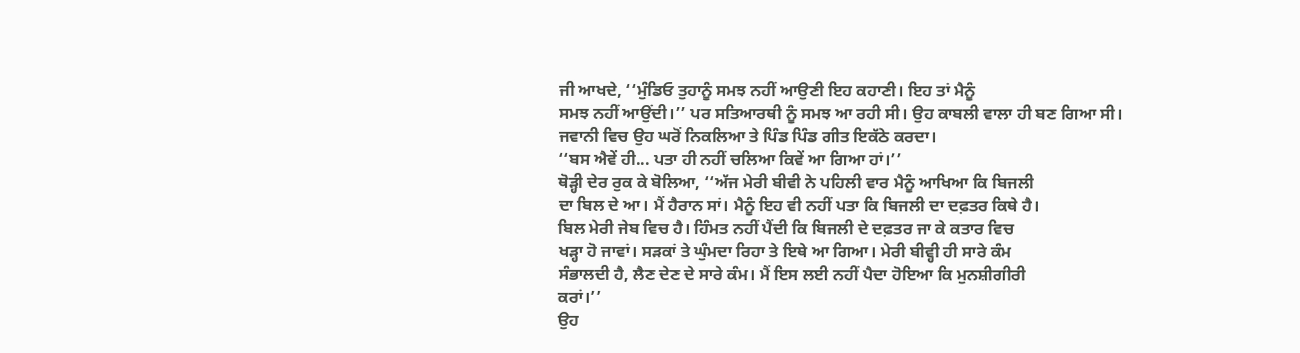ਜੀ ਆਖਦੇ, ‘‘ਮੁੰਡਿਓ ਤੁਹਾਨੂੰ ਸਮਝ ਨਹੀਂ ਆਉਣੀ ਇਹ ਕਹਾਣੀ। ਇਹ ਤਾਂ ਮੈਨੂੰ
ਸਮਝ ਨਹੀਂ ਆਉਂਦੀ।’’ ਪਰ ਸਤਿਆਰਥੀ ਨੂੰ ਸਮਝ ਆ ਰਹੀ ਸੀ। ਉਹ ਕਾਬਲੀ ਵਾਲਾ ਹੀ ਬਣ ਗਿਆ ਸੀ।
ਜਵਾਨੀ ਵਿਚ ਉਹ ਘਰੋਂ ਨਿਕਲਿਆ ਤੇ ਪਿੰਡ ਪਿੰਡ ਗੀਤ ਇਕੱਠੇ ਕਰਦਾ।
‘‘ਬਸ ਐਵੇਂ ਹੀ... ਪਤਾ ਹੀ ਨਹੀਂ ਚਲਿਆ ਕਿਵੇਂ ਆ ਗਿਆ ਹਾਂ।’’
ਥੋੜ੍ਹੀ ਦੇਰ ਰੁਕ ਕੇ ਬੋਲਿਆ, ‘‘ਅੱਜ ਮੇਰੀ ਬੀਵੀ ਨੇ ਪਹਿਲੀ ਵਾਰ ਮੈਨੂੰ ਆਖਿਆ ਕਿ ਬਿਜਲੀ
ਦਾ ਬਿਲ ਦੇ ਆ। ਮੈਂ ਹੈਰਾਨ ਸਾਂ। ਮੈਨੂੰ ਇਹ ਵੀ ਨਹੀਂ ਪਤਾ ਕਿ ਬਿਜਲੀ ਦਾ ਦਫ਼ਤਰ ਕਿਥੇ ਹੈ।
ਬਿਲ ਮੇਰੀ ਜੇਬ ਵਿਚ ਹੈ। ਹਿੰਮਤ ਨਹੀਂ ਪੈਂਦੀ ਕਿ ਬਿਜਲੀ ਦੇ ਦਫ਼ਤਰ ਜਾ ਕੇ ਕਤਾਰ ਵਿਚ
ਖੜ੍ਹਾ ਹੋ ਜਾਵਾਂ। ਸੜਕਾਂ ਤੇ ਘੁੰਮਦਾ ਰਿਹਾ ਤੇ ਇਥੇ ਆ ਗਿਆ। ਮੇਰੀ ਬੀਵ੍ਹੀ ਹੀ ਸਾਰੇ ਕੰਮ
ਸੰਭਾਲਦੀ ਹੈ, ਲੈਣ ਦੇਣ ਦੇ ਸਾਰੇ ਕੰਮ। ਮੈਂ ਇਸ ਲਈ ਨਹੀਂ ਪੈਦਾ ਹੋਇਆ ਕਿ ਮੁਨਸ਼ੀਗੀਰੀ
ਕਰਾਂ।’’
ਉਹ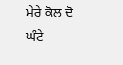ਮੇਰੇ ਕੋਲ ਦੋ ਘੰਟੇ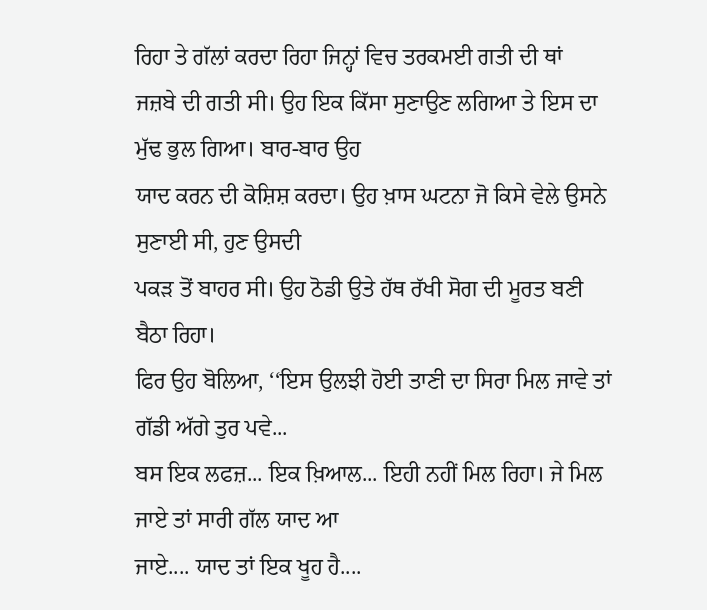ਰਿਹਾ ਤੇ ਗੱਲਾਂ ਕਰਦਾ ਰਿਹਾ ਜਿਨ੍ਹਾਂ ਵਿਚ ਤਰਕਮਈ ਗਤੀ ਦੀ ਥਾਂ
ਜਜ਼ਬੇ ਦੀ ਗਤੀ ਸੀ। ਉਹ ਇਕ ਕਿੱਸਾ ਸੁਣਾਉਣ ਲਗਿਆ ਤੇ ਇਸ ਦਾ ਮੁੱਢ ਭੁਲ ਗਿਆ। ਬਾਰ-ਬਾਰ ਉਹ
ਯਾਦ ਕਰਨ ਦੀ ਕੋਸ਼ਿਸ਼ ਕਰਦਾ। ਉਹ ਖ਼ਾਸ ਘਟਨਾ ਜੋ ਕਿਸੇ ਵੇਲੇ ਉਸਨੇ ਸੁਣਾਈ ਸੀ, ਹੁਣ ਉਸਦੀ
ਪਕੜ ਤੋਂ ਬਾਹਰ ਸੀ। ਉਹ ਠੋਡੀ ਉਤੇ ਹੱਥ ਰੱਖੀ ਸੋਗ ਦੀ ਮੂਰਤ ਬਣੀ ਬੈਠਾ ਰਿਹਾ।
ਫਿਰ ਉਹ ਬੋਲਿਆ, ‘‘ਇਸ ਉਲਝੀ ਹੋਈ ਤਾਣੀ ਦਾ ਸਿਰਾ ਮਿਲ ਜਾਵੇ ਤਾਂ ਗੱਡੀ ਅੱਗੇ ਤੁਰ ਪਵੇ...
ਬਸ ਇਕ ਲਫਜ਼... ਇਕ ਖ਼ਿਆਲ... ਇਹੀ ਨਹੀਂ ਮਿਲ ਰਿਹਾ। ਜੇ ਮਿਲ ਜਾਏ ਤਾਂ ਸਾਰੀ ਗੱਲ ਯਾਦ ਆ
ਜਾਏ.... ਯਾਦ ਤਾਂ ਇਕ ਖੂਹ ਹੈ....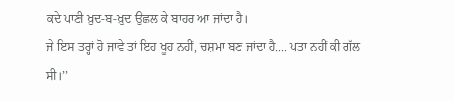ਕਦੇ ਪਾਣੀ ਖ਼ੁਦ-ਬ-ਖ਼ੁਦ ਉਛਲ ਕੇ ਬਾਹਰ ਆ ਜਾਂਦਾ ਹੈ।
ਜੇ ਇਸ ਤਰ੍ਹਾਂ ਹੋ ਜਾਵੇ ਤਾਂ ਇਹ ਖੂਹ ਨਹੀਂ, ਚਸ਼ਮਾ ਬਣ ਜਾਂਦਾ ਹੈ.... ਪਤਾ ਨਹੀਂ ਕੀ ਗੱਲ
ਸੀ।’’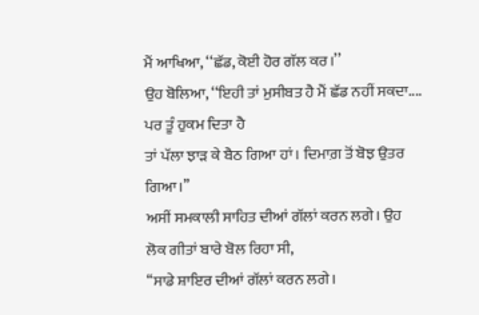ਮੈਂ ਆਖਿਆ, ‘‘ਛੱਡ, ਕੋਈ ਹੋਰ ਗੱਲ ਕਰ।’’
ਉਹ ਬੋਲਿਆ, ‘‘ਇਹੀ ਤਾਂ ਮੁਸੀਬਤ ਹੈ ਮੈਂ ਛੱਡ ਨਹੀਂ ਸਕਦਾ.... ਪਰ ਤੂੰ ਹੁਕਮ ਦਿਤਾ ਹੈ
ਤਾਂ ਪੱਲਾ ਝਾੜ ਕੇ ਬੈਠ ਗਿਆ ਹਾਂ। ਦਿਮਾਗ਼ ਤੋਂ ਬੋਝ ਉਤਰ ਗਿਆ।’’
ਅਸੀਂ ਸਮਕਾਲੀ ਸਾਹਿਤ ਦੀਆਂ ਗੱਲਾਂ ਕਰਨ ਲਗੇ। ਉਹ ਲੋਕ ਗੀਤਾਂ ਬਾਰੇ ਬੋਲ ਰਿਹਾ ਸੀ,
‘‘ਸਾਡੇ ਸ਼ਾਇਰ ਦੀਆਂ ਗੱਲਾਂ ਕਰਨ ਲਗੇ।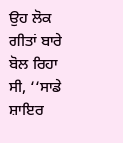ਉਹ ਲੋਕ ਗੀਤਾਂ ਬਾਰੇ ਬੋਲ ਰਿਹਾ ਸੀ, ‘‘ਸਾਡੇ ਸ਼ਾਇਰ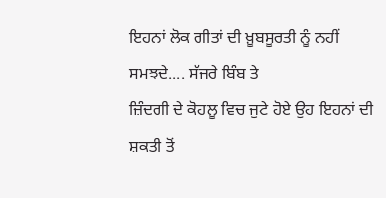ਇਹਨਾਂ ਲੋਕ ਗੀਤਾਂ ਦੀ ਖ਼ੂਬਸੂਰਤੀ ਨੂੰ ਨਹੀਂ ਸਮਝਦੇ.... ਸੱਜਰੇ ਬਿੰਬ ਤੇ
ਜ਼ਿੰਦਗੀ ਦੇ ਕੋਹਲੂ ਵਿਚ ਜੁਟੇ ਹੋਏ ਉਹ ਇਹਨਾਂ ਦੀ ਸ਼ਕਤੀ ਤੋਂ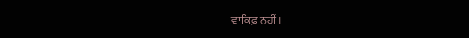ਵਾਕਿਫ਼ ਨਹੀਂ।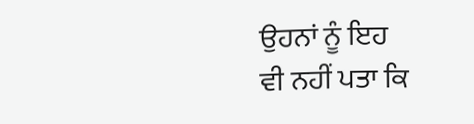ਉਹਨਾਂ ਨੂੰ ਇਹ
ਵੀ ਨਹੀਂ ਪਤਾ ਕਿ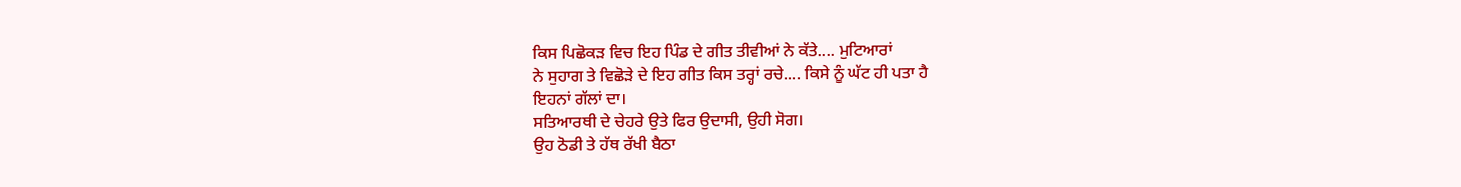ਕਿਸ ਪਿਛੋਕੜ ਵਿਚ ਇਹ ਪਿੰਡ ਦੇ ਗੀਤ ਤੀਵੀਆਂ ਨੇ ਕੱਤੇ.... ਮੁਟਿਆਰਾਂ
ਨੇ ਸੁਹਾਗ ਤੇ ਵਿਛੋੜੇ ਦੇ ਇਹ ਗੀਤ ਕਿਸ ਤਰ੍ਹਾਂ ਰਚੇ.... ਕਿਸੇ ਨੂੰ ਘੱਟ ਹੀ ਪਤਾ ਹੈ
ਇਹਨਾਂ ਗੱਲਾਂ ਦਾ।
ਸਤਿਆਰਥੀ ਦੇ ਚੇਹਰੇ ਉਤੇ ਫਿਰ ਉਦਾਸੀ, ਉਹੀ ਸੋਗ।
ਉਹ ਠੋਡੀ ਤੇ ਹੱਥ ਰੱਖੀ ਬੈਠਾ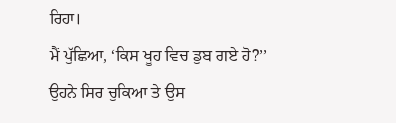ਰਿਹਾ।
ਮੈਂ ਪੁੱਛਿਆ, ‘ਕਿਸ ਖੂਹ ਵਿਚ ਡੁਬ ਗਏ ਹੋ?’’
ਉਹਨੇ ਸਿਰ ਚੁਕਿਆ ਤੇ ਉਸ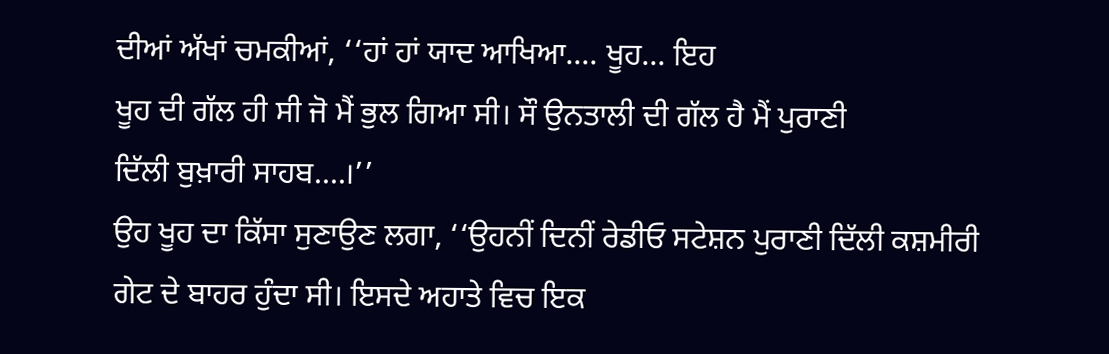ਦੀਆਂ ਅੱਖਾਂ ਚਮਕੀਆਂ, ‘‘ਹਾਂ ਹਾਂ ਯਾਦ ਆਖਿਆ.... ਖੂਹ... ਇਹ
ਖੂਹ ਦੀ ਗੱਲ ਹੀ ਸੀ ਜੋ ਮੈਂ ਭੁਲ ਗਿਆ ਸੀ। ਸੌ ਉਨਤਾਲੀ ਦੀ ਗੱਲ ਹੈ ਮੈਂ ਪੁਰਾਣੀ
ਦਿੱਲੀ ਬੁਖ਼ਾਰੀ ਸਾਹਬ....।’’
ਉਹ ਖੂਹ ਦਾ ਕਿੱਸਾ ਸੁਣਾਉਣ ਲਗਾ, ‘‘ਉਹਨੀਂ ਦਿਨੀਂ ਰੇਡੀਓ ਸਟੇਸ਼ਨ ਪੁਰਾਣੀ ਦਿੱਲੀ ਕਸ਼ਮੀਰੀ
ਗੇਟ ਦੇ ਬਾਹਰ ਹੁੰਦਾ ਸੀ। ਇਸਦੇ ਅਹਾਤੇ ਵਿਚ ਇਕ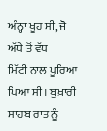ਅੰਨ੍ਹਾ ਖੂਹ ਸੀ, ਜੋ ਅੱਧੇ ਤੋਂ ਵੱਧ
ਮਿੱਟੀ ਨਾਲ ਪੂਰਿਆ ਪਿਆ ਸੀ। ਬੁਖ਼ਾਰੀ ਸਾਹਬ ਰਾਤ ਨੂੰ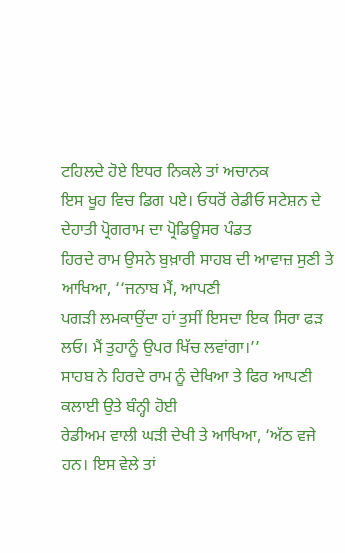ਟਹਿਲਦੇ ਹੋਏ ਇਧਰ ਨਿਕਲੇ ਤਾਂ ਅਚਾਨਕ
ਇਸ ਖੂਹ ਵਿਚ ਡਿਗ ਪਏ। ਓਧਰੋਂ ਰੇਡੀਓ ਸਟੇਸ਼ਨ ਦੇ ਦੇਹਾਤੀ ਪ੍ਰੋਗਰਾਮ ਦਾ ਪ੍ਰੋਡਿਊਸਰ ਪੰਡਤ
ਹਿਰਦੇ ਰਾਮ ਉਸਨੇ ਬੁਖ਼ਾਰੀ ਸਾਹਬ ਦੀ ਆਵਾਜ਼ ਸੁਣੀ ਤੇ ਆਖਿਆ, ‘‘ਜਨਾਬ ਮੈਂ, ਆਪਣੀ
ਪਗੜੀ ਲਮਕਾਉਂਦਾ ਹਾਂ ਤੁਸੀਂ ਇਸਦਾ ਇਕ ਸਿਰਾ ਫੜ ਲਓ। ਮੈਂ ਤੁਹਾਨੂੰ ਉਪਰ ਖਿੱਚ ਲਵਾਂਗਾ।’’
ਸਾਹਬ ਨੇ ਹਿਰਦੇ ਰਾਮ ਨੂੰ ਦੇਖਿਆ ਤੇ ਫਿਰ ਆਪਣੀ ਕਲਾਈ ਉਤੇ ਬੰਨ੍ਹੀ ਹੋਈ
ਰੇਡੀਅਮ ਵਾਲੀ ਘੜੀ ਦੇਖੀ ਤੇ ਆਖਿਆ, ‘ਅੱਠ ਵਜੇ ਹਨ। ਇਸ ਵੇਲੇ ਤਾਂ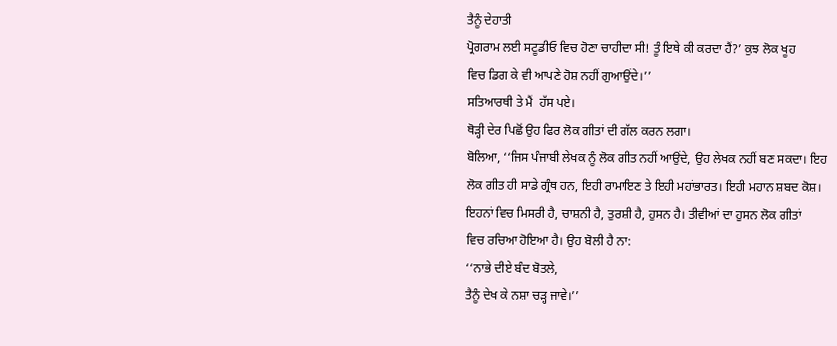ਤੈਨੂੰ ਦੇਹਾਤੀ
ਪ੍ਰੋਗਰਾਮ ਲਈ ਸਟੂਡੀਓ ਵਿਚ ਹੋਣਾ ਚਾਹੀਦਾ ਸੀ! ਤੂੰ ਇਥੇ ਕੀ ਕਰਦਾ ਹੈਂ?’ ਕੁਝ ਲੋਕ ਖੂਹ
ਵਿਚ ਡਿਗ ਕੇ ਵੀ ਆਪਣੇ ਹੋਸ਼ ਨਹੀਂ ਗੁਆਉਂਦੇ।’’
ਸਤਿਆਰਥੀ ਤੇ ਮੈਂ  ਹੱਸ ਪਏ।
ਥੋੜ੍ਹੀ ਦੇਰ ਪਿਛੋਂ ਉਹ ਫਿਰ ਲੋਕ ਗੀਤਾਂ ਦੀ ਗੱਲ ਕਰਨ ਲਗਾ।
ਬੋਲਿਆ, ‘‘ਜਿਸ ਪੰਜਾਬੀ ਲੇਖਕ ਨੂੰ ਲੋਕ ਗੀਤ ਨਹੀਂ ਆਉਂਦੇ, ਉਹ ਲੇਖਕ ਨਹੀਂ ਬਣ ਸਕਦਾ। ਇਹ
ਲੋਕ ਗੀਤ ਹੀ ਸਾਡੇ ਗ੍ਰੰਥ ਹਨ, ਇਹੀ ਰਾਮਾਇਣ ਤੇ ਇਹੀ ਮਹਾਂਭਾਰਤ। ਇਹੀ ਮਹਾਨ ਸ਼ਬਦ ਕੋਸ਼।
ਇਹਨਾਂ ਵਿਚ ਮਿਸਰੀ ਹੈ, ਚਾਸ਼ਨੀ ਹੈ, ਤੁਰਸ਼ੀ ਹੈ, ਹੁਸਨ ਹੈ। ਤੀਵੀਆਂ ਦਾ ਹੁਸਨ ਲੋਕ ਗੀਤਾਂ
ਵਿਚ ਰਚਿਆ ਹੋਇਆ ਹੈ। ਉਹ ਬੋਲੀ ਹੈ ਨਾ:
‘‘ਨਾਭੇ ਦੀਏ ਬੰਦ ਬੋਤਲੇ,
ਤੈਨੂੰ ਦੇਖ ਕੇ ਨਸ਼ਾ ਚੜ੍ਹ ਜਾਵੇ।’’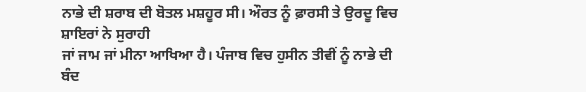ਨਾਭੇ ਦੀ ਸ਼ਰਾਬ ਦੀ ਬੋਤਲ ਮਸ਼ਹੂਰ ਸੀ। ਔਰਤ ਨੂੰ ਫ਼ਾਰਸੀ ਤੇ ਉਰਦੂ ਵਿਚ ਸ਼ਾਇਰਾਂ ਨੇ ਸੁਰਾਹੀ
ਜਾਂ ਜਾਮ ਜਾਂ ਮੀਨਾ ਆਖਿਆ ਹੈ। ਪੰਜਾਬ ਵਿਚ ਹੁਸੀਨ ਤੀਵੀਂ ਨੂੰ ਨਾਭੇ ਦੀ ਬੰਦ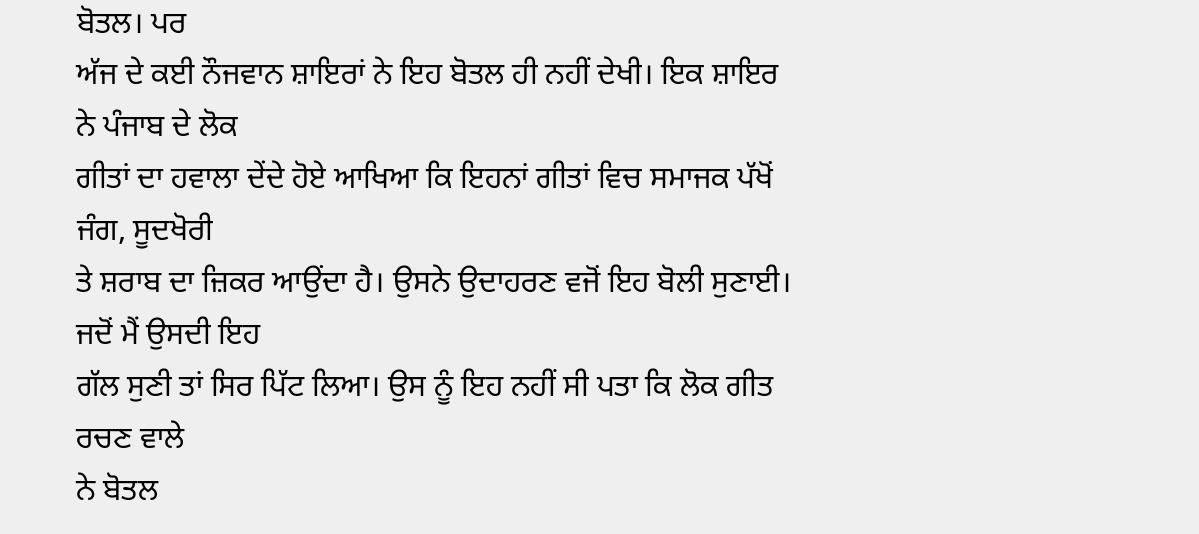ਬੋਤਲ। ਪਰ
ਅੱਜ ਦੇ ਕਈ ਨੌਜਵਾਨ ਸ਼ਾਇਰਾਂ ਨੇ ਇਹ ਬੋਤਲ ਹੀ ਨਹੀਂ ਦੇਖੀ। ਇਕ ਸ਼ਾਇਰ ਨੇ ਪੰਜਾਬ ਦੇ ਲੋਕ
ਗੀਤਾਂ ਦਾ ਹਵਾਲਾ ਦੇਂਦੇ ਹੋਏ ਆਖਿਆ ਕਿ ਇਹਨਾਂ ਗੀਤਾਂ ਵਿਚ ਸਮਾਜਕ ਪੱਖੋਂ ਜੰਗ, ਸੂਦਖੋਰੀ
ਤੇ ਸ਼ਰਾਬ ਦਾ ਜ਼ਿਕਰ ਆਉਂਦਾ ਹੈ। ਉਸਨੇ ਉਦਾਹਰਣ ਵਜੋਂ ਇਹ ਬੋਲੀ ਸੁਣਾਈ। ਜਦੋਂ ਮੈਂ ਉਸਦੀ ਇਹ
ਗੱਲ ਸੁਣੀ ਤਾਂ ਸਿਰ ਪਿੱਟ ਲਿਆ। ਉਸ ਨੂੰ ਇਹ ਨਹੀਂ ਸੀ ਪਤਾ ਕਿ ਲੋਕ ਗੀਤ ਰਚਣ ਵਾਲੇ
ਨੇ ਬੋਤਲ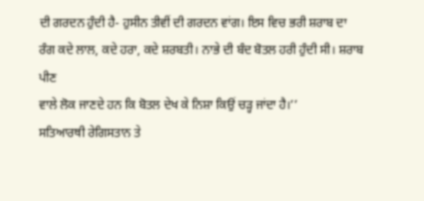ਦੀ ਗਰਦਨ ਹੁੰਦੀ ਹੈ- ਹੁਸੀਨ ਤੀਵੀਂ ਦੀ ਗਰਦਨ ਵਾਂਗ। ਇਸ ਵਿਚ ਭਰੀ ਸ਼ਰਾਬ ਦਾ
ਰੰਗ ਕਦੇ ਲਾਲ, ਕਦੇ ਹਰਾ, ਕਦੇ ਸ਼ਰਬਤੀ। ਨਾਭੇ ਦੀ ਬੰਦ ਬੋਤਲ ਹਰੀ ਹੁੰਦੀ ਸੀ। ਸ਼ਰਾਬ ਪੀਣ
ਵਾਲੇ ਲੋਕ ਜਾਣਦੇ ਹਨ ਕਿ ਬੋਤਲ ਦੇਖ ਕੇ ਨਿਸ਼ਾ ਕਿਉਂ ਚੜ੍ਹ ਜਾਂਦਾ ਹੈ।’’
ਸਤਿਆਰਥੀ ਰੇਗਿਸਤਾਨ ਤੇ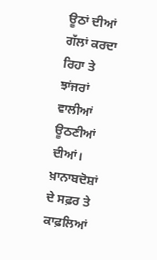ਊਠਾਂ ਦੀਆਂ ਗੱਲਾਂ ਕਰਦਾ ਰਿਹਾ ਤੇ ਝਾਂਜਰਾਂ ਵਾਲੀਆਂ ਊਠਣੀਆਂ
ਦੀਆਂ। ਖ਼ਾਨਾਬਦੋਸ਼ਾਂ ਦੇ ਸਫ਼ਰ ਤੇ ਕਾਫ਼ਲਿਆਂ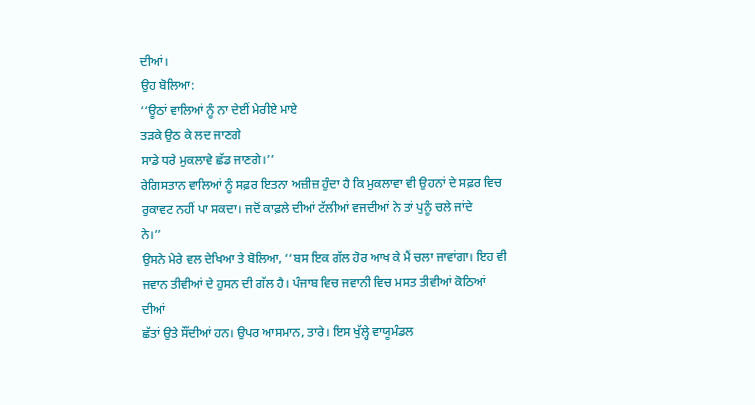ਦੀਆਂ।
ਉਹ ਬੋਲਿਆ:
‘‘ਊਠਾਂ ਵਾਲਿਆਂ ਨੂੰ ਨਾ ਦੇਈਂ ਮੇਰੀਏ ਮਾਏ
ਤੜਕੇ ਉਠ ਕੇ ਲਦ ਜਾਣਗੇ
ਸਾਡੇ ਧਰੇ ਮੁਕਲਾਵੇ ਛੱਡ ਜਾਣਗੇ।’’
ਰੇਗਿਸਤਾਨ ਵਾਲਿਆਂ ਨੂੰ ਸਫ਼ਰ ਇਤਨਾ ਅਜ਼ੀਜ਼ ਹੁੰਦਾ ਹੈ ਕਿ ਮੁਕਲਾਵਾ ਵੀ ਉਹਨਾਂ ਦੇ ਸਫ਼ਰ ਵਿਚ
ਰੁਕਾਵਟ ਨਹੀਂ ਪਾ ਸਕਦਾ। ਜਦੋਂ ਕਾਫ਼ਲੇ ਦੀਆਂ ਟੱਲੀਆਂ ਵਜਦੀਆਂ ਨੇ ਤਾਂ ਪੁਨੂੰ ਚਲੇ ਜਾਂਦੇ
ਨੇ।’’
ਉਸਨੇ ਮੇਰੇ ਵਲ ਦੇਖਿਆ ਤੇ ਬੋਲਿਆ, ‘‘ਬਸ ਇਕ ਗੱਲ ਹੋਰ ਆਖ ਕੇ ਮੈਂ ਚਲਾ ਜਾਵਾਂਗਾ। ਇਹ ਵੀ
ਜਵਾਨ ਤੀਵੀਆਂ ਦੇ ਹੁਸਨ ਦੀ ਗੱਲ ਹੈ। ਪੰਜਾਬ ਵਿਚ ਜਵਾਨੀ ਵਿਚ ਮਸਤ ਤੀਵੀਆਂ ਕੋਠਿਆਂ ਦੀਆਂ
ਛੱਤਾਂ ਉਤੇ ਸੌਂਦੀਆਂ ਹਨ। ਉਪਰ ਆਸਮਾਨ, ਤਾਰੇ। ਇਸ ਖੁੱਲ੍ਹੇ ਵਾਯੂਮੰਡਲ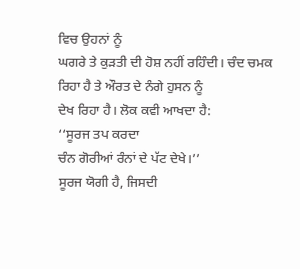ਵਿਚ ਉਹਨਾਂ ਨੂੰ
ਘਗਰੇ ਤੇ ਕੁੜਤੀ ਦੀ ਹੋਸ਼ ਨਹੀਂ ਰਹਿੰਦੀ। ਚੰਦ ਚਮਕ ਰਿਹਾ ਹੈ ਤੇ ਔਰਤ ਦੇ ਨੰਗੇ ਹੁਸਨ ਨੂੰ
ਦੇਖ ਰਿਹਾ ਹੈ। ਲੋਕ ਕਵੀ ਆਖਦਾ ਹੈ:
‘‘ਸੂਰਜ ਤਪ ਕਰਦਾ
ਚੰਨ ਗੋਰੀਆਂ ਰੰਨਾਂ ਦੇ ਪੱਟ ਦੇਖੇ।’’
ਸੂਰਜ ਯੋਗੀ ਹੈ, ਜਿਸਦੀ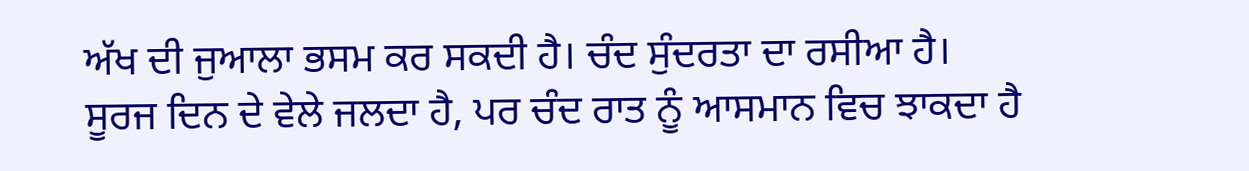ਅੱਖ ਦੀ ਜੁਆਲਾ ਭਸਮ ਕਰ ਸਕਦੀ ਹੈ। ਚੰਦ ਸੁੰਦਰਤਾ ਦਾ ਰਸੀਆ ਹੈ।
ਸੂਰਜ ਦਿਨ ਦੇ ਵੇਲੇ ਜਲਦਾ ਹੈ, ਪਰ ਚੰਦ ਰਾਤ ਨੂੰ ਆਸਮਾਨ ਵਿਚ ਝਾਕਦਾ ਹੈ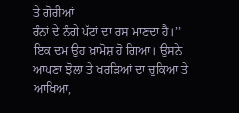ਤੇ ਗੋਰੀਆਂ
ਰੰਨਾਂ ਦੇ ਨੰਗੇ ਪੱਟਾਂ ਦਾ ਰਸ ਮਾਣਦਾ ਹੈ।’’
ਇਕ ਦਮ ਉਹ ਖ਼ਾਮੋਸ਼ ਹੋ ਗਿਆ। ਉਸਨੇ ਆਪਣਾ ਝੋਲਾ ਤੇ ਖਰੜਿਆਂ ਦਾ ਚੁਕਿਆ ਤੇ ਆਖਿਆ,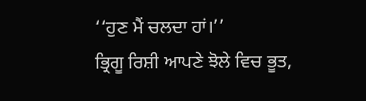‘‘ਹੁਣ ਮੈਂ ਚਲਦਾ ਹਾਂ।’’
ਭ੍ਰਿਗੂ ਰਿਸ਼ੀ ਆਪਣੇ ਝੋਲੇ ਵਿਚ ਭੂਤ,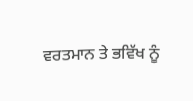ਵਰਤਮਾਨ ਤੇ ਭਵਿੱਖ ਨੂੰ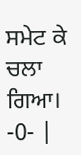ਸਮੇਟ ਕੇ ਚਲਾ ਗਿਆ।
-0- |